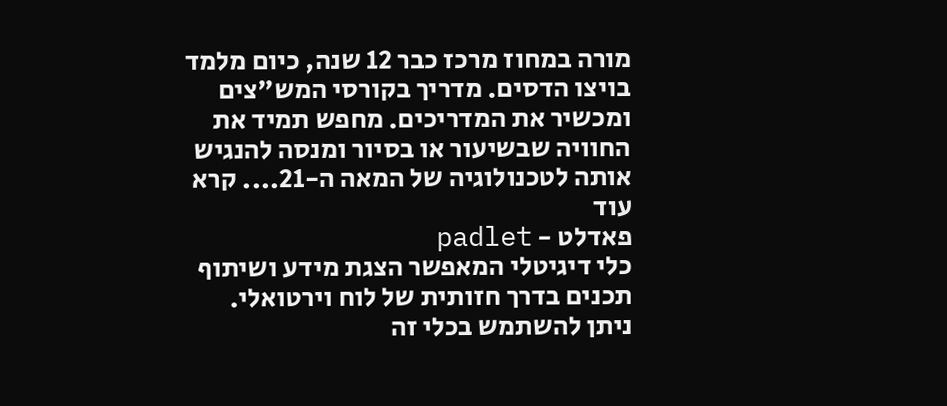מורה במחוז מרכז כבר 12 שנה, כיום מלמד בויצו הדסים. מדריך בקורסי המש"צים ומכשיר את המדריכים. מחפש תמיד את החוויה שבשיעור או בסיור ומנסה להנגיש אותה לטכנולוגיה של המאה ה-21.... קרא עוד
פאדלט - padlet
כלי דיגיטלי המאפשר הצגת מידע ושיתוף תכנים בדרך חזותית של לוח וירטואלי. ניתן להשתמש בכלי זה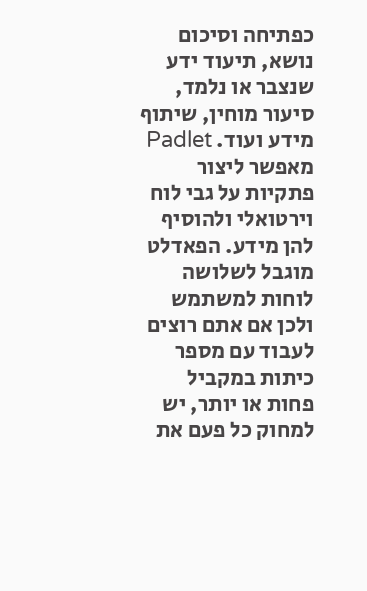כפתיחה וסיכום נושא, תיעוד ידע שנצבר או נלמד, סיעור מוחין, שיתוף מידע ועוד. Padlet מאפשר ליצור פתקיות על גבי לוח וירטואלי ולהוסיף להן מידע. הפאדלט מוגבל לשלושה לוחות למשתמש ולכן אם אתם רוצים לעבוד עם מספר כיתות במקביל פחות או יותר, יש למחוק כל פעם את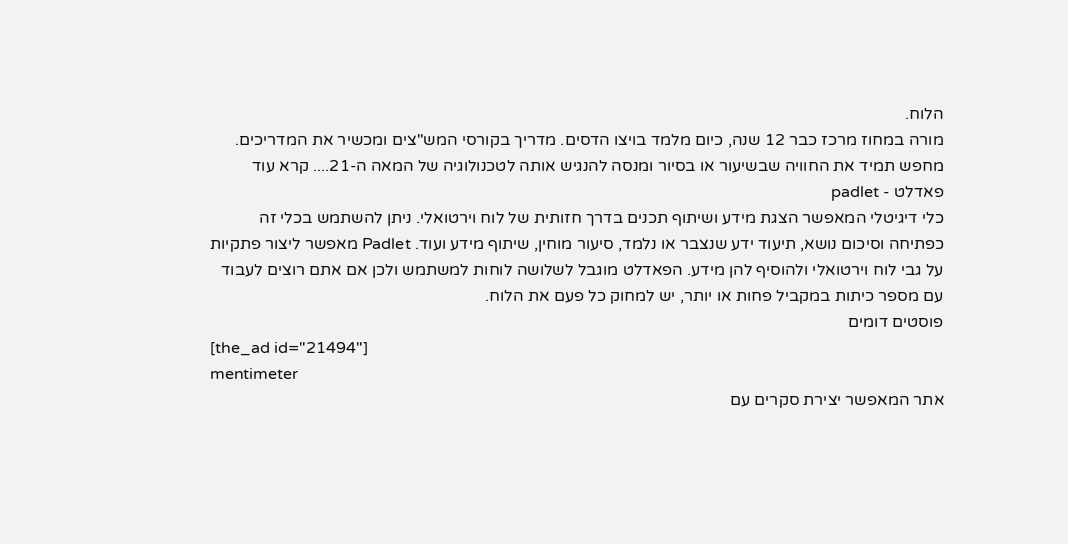הלוח.
מורה במחוז מרכז כבר 12 שנה, כיום מלמד בויצו הדסים. מדריך בקורסי המש"צים ומכשיר את המדריכים. מחפש תמיד את החוויה שבשיעור או בסיור ומנסה להנגיש אותה לטכנולוגיה של המאה ה-21.... קרא עוד
פאדלט - padlet
כלי דיגיטלי המאפשר הצגת מידע ושיתוף תכנים בדרך חזותית של לוח וירטואלי. ניתן להשתמש בכלי זה כפתיחה וסיכום נושא, תיעוד ידע שנצבר או נלמד, סיעור מוחין, שיתוף מידע ועוד. Padlet מאפשר ליצור פתקיות על גבי לוח וירטואלי ולהוסיף להן מידע. הפאדלט מוגבל לשלושה לוחות למשתמש ולכן אם אתם רוצים לעבוד עם מספר כיתות במקביל פחות או יותר, יש למחוק כל פעם את הלוח.
פוסטים דומים
[the_ad id="21494"]
mentimeter
אתר המאפשר יצירת סקרים עם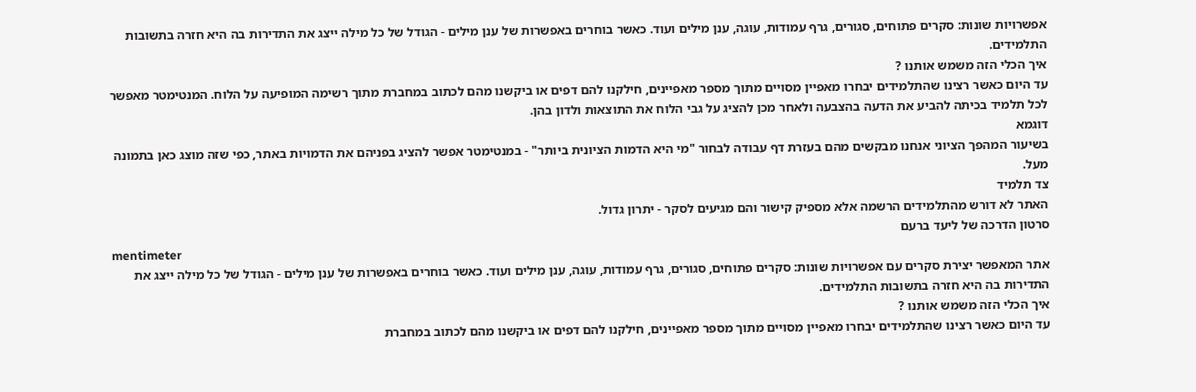אפשרויות שונות: סקרים פתוחים, סגורים, גרף עמודות, עוגה, ענן מילים ועוד. כאשר בוחרים באפשרות של ענן מילים - הגודל של כל מילה ייצג את התדירות בה היא חזרה בתשובות התלמידים.
איך הכלי הזה משמש אותנו ?
עד היום כאשר רצינו שהתלמידים יבחרו מאפיין מסויים מתוך מספר מאפיינים, חילקנו להם דפים או ביקשנו מהם לכתוב במחברת מתוך רשימה המופיעה על הלוח. המנטימטר מאפשר לכל תלמיד בכיתה להביע את הדעה בהצבעה ולאחר מכן להציג על גבי הלוח את התוצאות ולדון בהן.
דוגמא
בשיעור המהפך הציוני אנחנו מבקשים מהם בעזרת דף עבודה לבחור "מי היא הדמות הציונית ביותר" - במנטימטר אפשר להציג בפניהם את הדמויות באתר, כפי שזה מוצג כאן בתמונה מעל.
צד תלמיד
האתר לא דורש מהתלמידים הרשמה אלא מספיק קישור והם מגיעים לסקר - יתרון גדול.
סרטון הדרכה של ליעד ברעם
mentimeter
אתר המאפשר יצירת סקרים עם אפשרויות שונות: סקרים פתוחים, סגורים, גרף עמודות, עוגה, ענן מילים ועוד. כאשר בוחרים באפשרות של ענן מילים - הגודל של כל מילה ייצג את התדירות בה היא חזרה בתשובות התלמידים.
איך הכלי הזה משמש אותנו ?
עד היום כאשר רצינו שהתלמידים יבחרו מאפיין מסויים מתוך מספר מאפיינים, חילקנו להם דפים או ביקשנו מהם לכתוב במחברת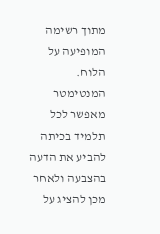מתוך רשימה המופיעה על הלוח. המנטימטר מאפשר לכל תלמיד בכיתה להביע את הדעה בהצבעה ולאחר מכן להציג על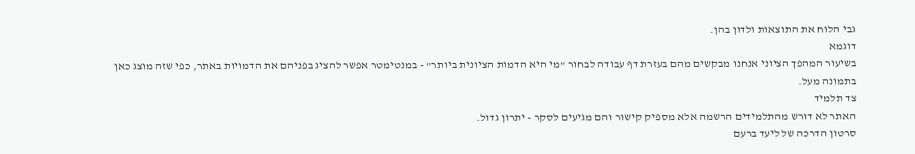גבי הלוח את התוצאות ולדון בהן.
דוגמא
בשיעור המהפך הציוני אנחנו מבקשים מהם בעזרת דף עבודה לבחור "מי היא הדמות הציונית ביותר" - במנטימטר אפשר להציג בפניהם את הדמויות באתר, כפי שזה מוצג כאן בתמונה מעל.
צד תלמיד
האתר לא דורש מהתלמידים הרשמה אלא מספיק קישור והם מגיעים לסקר - יתרון גדול.
סרטון הדרכה של ליעד ברעם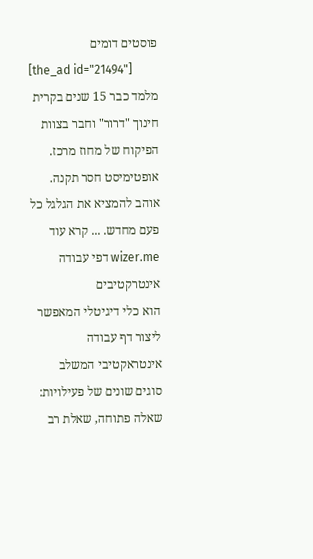פוסטים דומים
[the_ad id="21494"]
מלמד כבר 15 שנים בקרית חינוך "דרור" וחבר בצוות הפיקוח של מחוז מרכז. אופטימיסט חסר תקנה. אוהב להמציא את הגלגל כל פעם מחדש. ... קרא עוד
wizer.me דפי עבודה אינטרקטיבים
הוא כלי דיגיטלי המאפשר ליצור דף עבודה אינטראקטיבי המשלב סוגים שונים של פעילויות: שאלה פתוחה, שאלת רב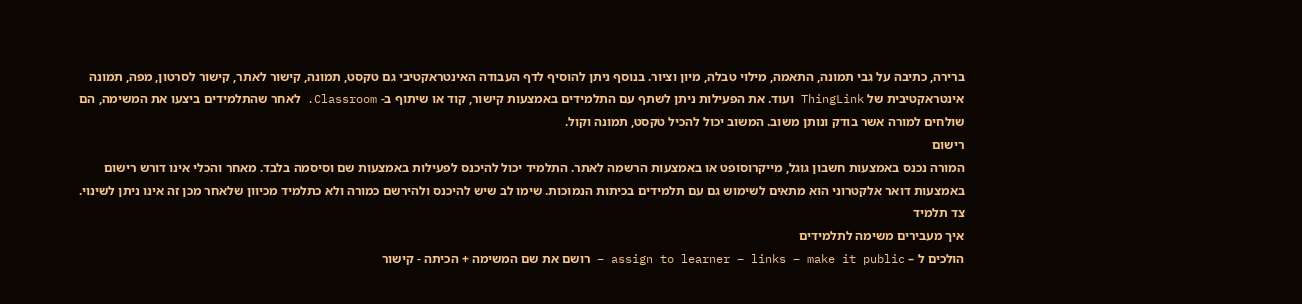ברירה, כתיבה על גבי תמונה, התאמה, מילוי טבלה, מיון וציור. בנוסף ניתן להוסיף לדף העבודה האינטראקטיבי גם טקסט, תמונה, קישור לאתר, קישור לסרטון, מפה, תמונה אינטראקטיבית של ThingLink ועוד. את הפעילות ניתן לשתף עם התלמידים באמצעות קישור, קוד או שיתוף ב- Classroom. לאחר שהתלמידים ביצעו את המשימה, הם שולחים למורה אשר בודק ונותן משוב. המשוב יכול להכיל טקסט, תמונה וקול.
רישום
המורה נכנס באמצעות חשבון גוגל, מייקרוסופט או באמצעות הרשמה לאתר. התלמיד יכול להיכנס לפעילות באמצעות שם וסיסמה בלבד. מאחר והכלי אינו דורש רישום באמצעות דואר אלקטרוני הוא מתאים לשימוש גם עם תלמידים בכיתות הנמוכות. שימו לב שיש להיכנס ולהירשם כמורה ולא כתלמיד מכיוון שלאחר מכן זה אינו ניתן לשינוי.
צד תלמיד
איך מעבירים משימה לתלמידים
הולכים ל – assign to learner – links – make it public – רושם את שם המשימה + הכיתה - קישור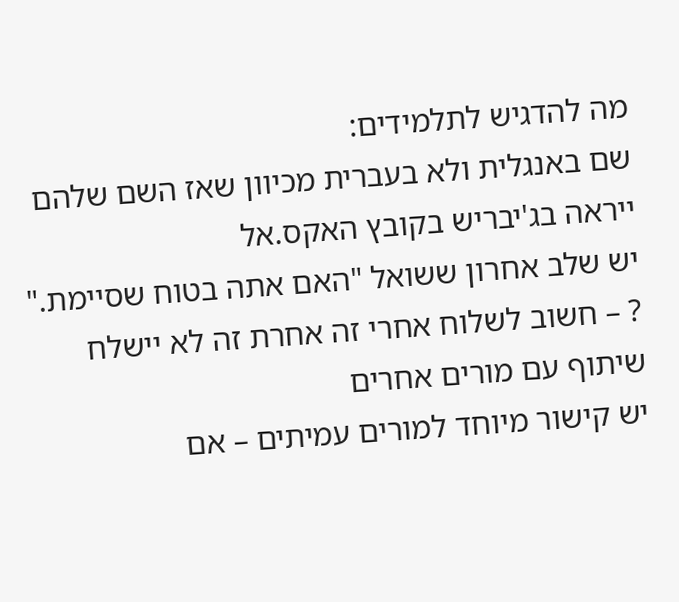מה להדגיש לתלמידים:
שם באנגלית ולא בעברית מכיוון שאז השם שלהם ייראה בג'יבריש בקובץ האקס.אל
יש שלב אחרון ששואל "האם אתה בטוח שסיימת." ? – חשוב לשלוח אחרי זה אחרת זה לא יישלח
שיתוף עם מורים אחרים
יש קישור מיוחד למורים עמיתים – אם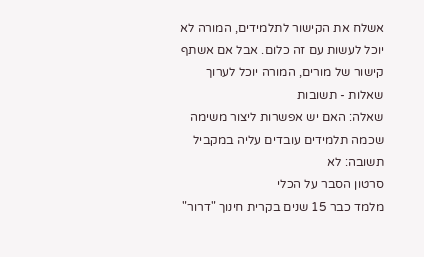אשלח את הקישור לתלמידים, המורה לא יוכל לעשות עם זה כלום. אבל אם אשתף קישור של מורים, המורה יוכל לערוך
שאלות - תשובות
שאלה: האם יש אפשרות ליצור משימה שכמה תלמידים עובדים עליה במקביל
תשובה: לא
סרטון הסבר על הכלי
מלמד כבר 15 שנים בקרית חינוך "דרור"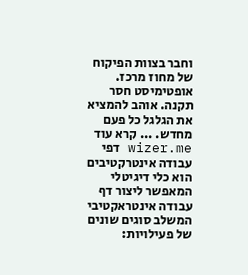וחבר בצוות הפיקוח של מחוז מרכז. אופטימיסט חסר תקנה. אוהב להמציא את הגלגל כל פעם מחדש. ... קרא עוד
wizer.me דפי עבודה אינטרקטיבים
הוא כלי דיגיטלי המאפשר ליצור דף עבודה אינטראקטיבי המשלב סוגים שונים של פעילויות: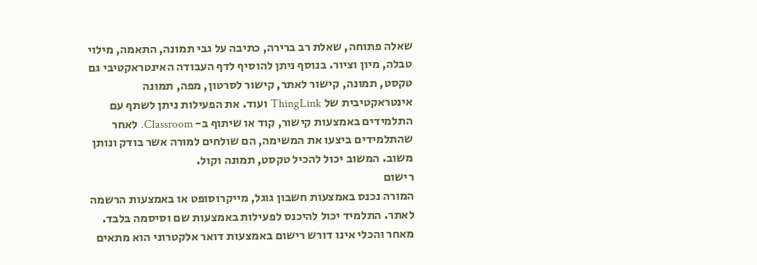שאלה פתוחה, שאלת רב ברירה, כתיבה על גבי תמונה, התאמה, מילוי טבלה, מיון וציור. בנוסף ניתן להוסיף לדף העבודה האינטראקטיבי גם טקסט, תמונה, קישור לאתר, קישור לסרטון, מפה, תמונה אינטראקטיבית של ThingLink ועוד. את הפעילות ניתן לשתף עם התלמידים באמצעות קישור, קוד או שיתוף ב- Classroom. לאחר שהתלמידים ביצעו את המשימה, הם שולחים למורה אשר בודק ונותן משוב. המשוב יכול להכיל טקסט, תמונה וקול.
רישום
המורה נכנס באמצעות חשבון גוגל, מייקרוסופט או באמצעות הרשמה לאתר. התלמיד יכול להיכנס לפעילות באמצעות שם וסיסמה בלבד. מאחר והכלי אינו דורש רישום באמצעות דואר אלקטרוני הוא מתאים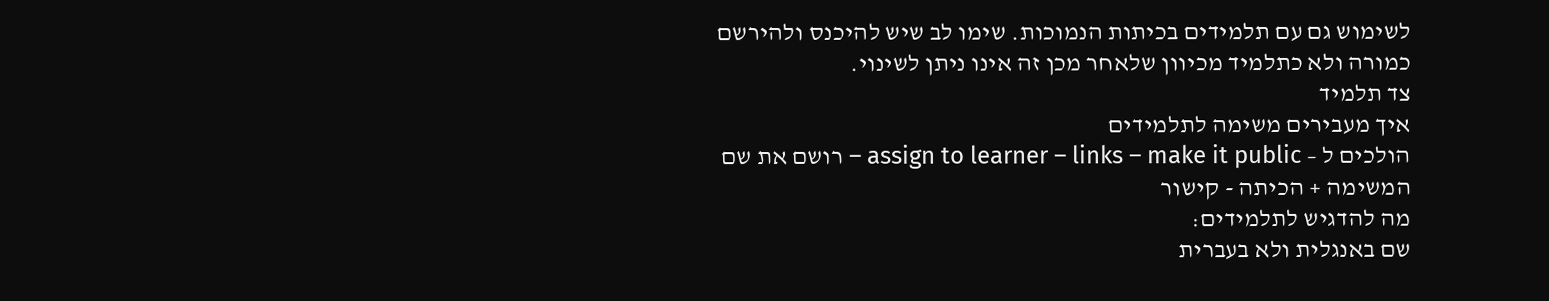לשימוש גם עם תלמידים בכיתות הנמוכות. שימו לב שיש להיכנס ולהירשם כמורה ולא כתלמיד מכיוון שלאחר מכן זה אינו ניתן לשינוי.
צד תלמיד
איך מעבירים משימה לתלמידים
הולכים ל – assign to learner – links – make it public – רושם את שם המשימה + הכיתה - קישור
מה להדגיש לתלמידים:
שם באנגלית ולא בעברית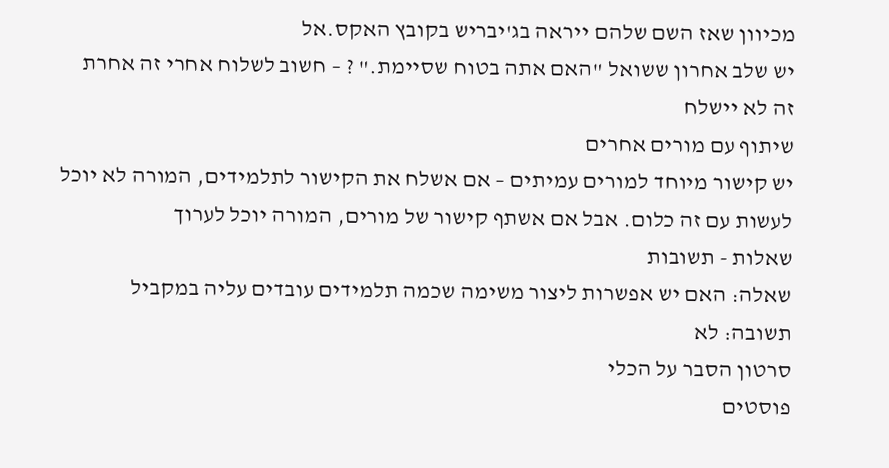מכיוון שאז השם שלהם ייראה בג'יבריש בקובץ האקס.אל
יש שלב אחרון ששואל "האם אתה בטוח שסיימת." ? – חשוב לשלוח אחרי זה אחרת זה לא יישלח
שיתוף עם מורים אחרים
יש קישור מיוחד למורים עמיתים – אם אשלח את הקישור לתלמידים, המורה לא יוכל לעשות עם זה כלום. אבל אם אשתף קישור של מורים, המורה יוכל לערוך
שאלות - תשובות
שאלה: האם יש אפשרות ליצור משימה שכמה תלמידים עובדים עליה במקביל
תשובה: לא
סרטון הסבר על הכלי
פוסטים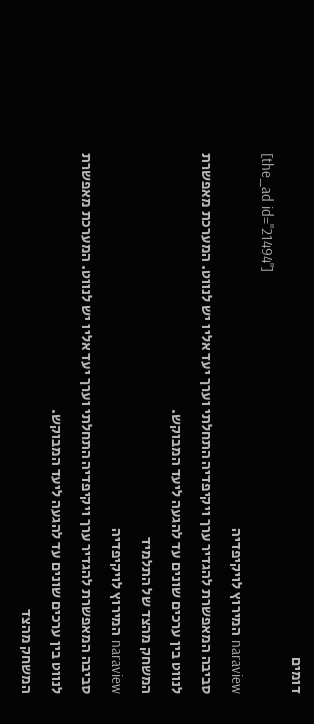דומים
[the_ad id="21494"]
naraview המירוץ לויקיפדיה
סביבה המאפשרת להגדיר ערך ויקיפדיה התחלתי וערך יעד אליו יש לנווט. המערכת מאפשרת לנווט בין ערכים שונים עד להגעה ליעד המבוקש.
המשחק מהצד של התלמיד
naraview המירוץ לויקיפדיה
סביבה המאפשרת להגדיר ערך ויקיפדיה התחלתי וערך יעד אליו יש לנווט. המערכת מאפשרת לנווט בין ערכים שונים עד להגעה ליעד המבוקש.
המשחק מהצד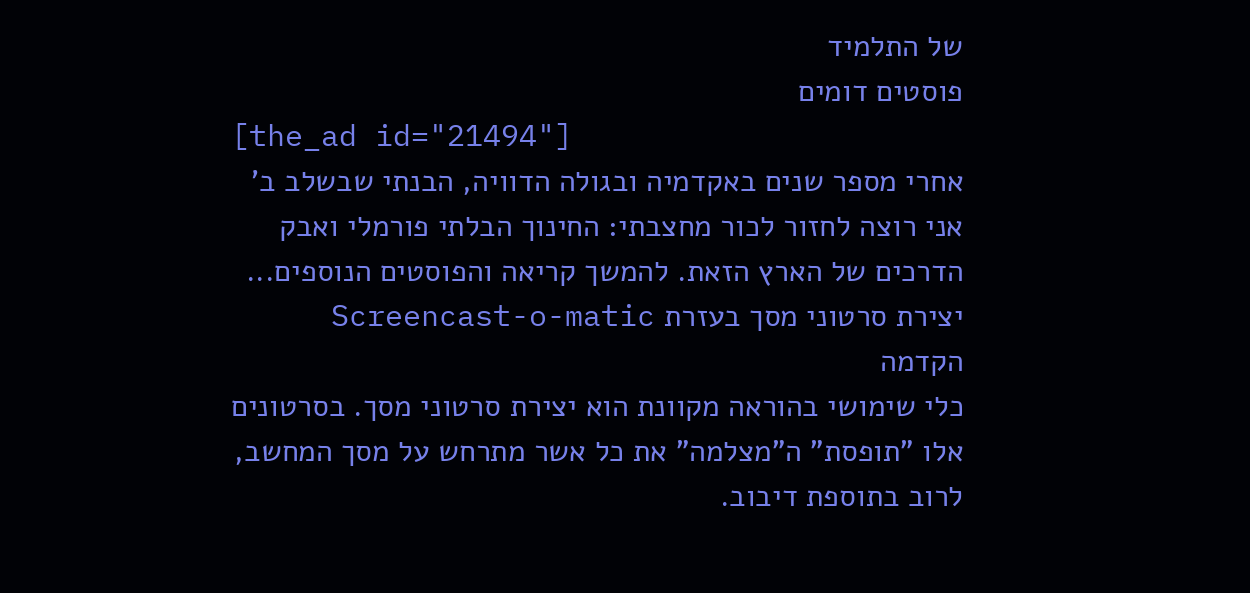של התלמיד
פוסטים דומים
[the_ad id="21494"]
אחרי מספר שנים באקדמיה ובגולה הדוויה, הבנתי שבשלב ב' אני רוצה לחזור לכור מחצבתי: החינוך הבלתי פורמלי ואבק הדרכים של הארץ הזאת. להמשך קריאה והפוסטים הנוספים...
יצירת סרטוני מסך בעזרת Screencast-o-matic
הקדמה
כלי שימושי בהוראה מקוונת הוא יצירת סרטוני מסך. בסרטונים אלו "תופסת" ה"מצלמה" את כל אשר מתרחש על מסך המחשב, לרוב בתוספת דיבוב.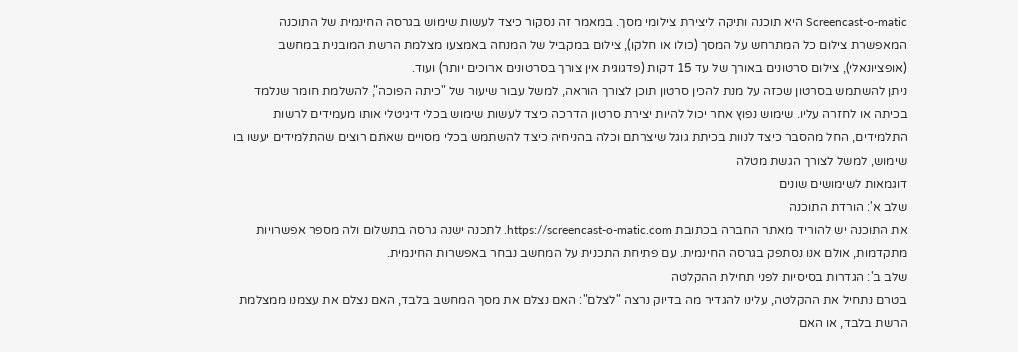Screencast-o-matic היא תוכנה ותיקה ליצירת צילומי מסך. במאמר זה נסקור כיצד לעשות שימוש בגרסה החינמית של התוכנה המאפשרת צילום כל המתרחש על המסך (כולו או חלקו), צילום במקביל של המנחה באמצעו מצלמת הרשת המובנית במחשב (אופציונאלי), צילום סרטונים באורך של עד 15 דקות (פדגוגית אין צורך בסרטונים ארוכים יותר) ועוד.
ניתן להשתמש בסרטון שכזה על מנת להכין סרטון תוכן לצורך הוראה, למשל עבור שיעור של "כיתה הפוכה", להשלמת חומר שנלמד בכיתה או לחזרה עליו. שימוש נפוץ אחר יכול להיות יצירת סרטון הדרכה כיצד לעשות שימוש בכלי דיגיטלי אותו מעמידים לרשות התלמידים, החל מהסבר כיצד לנוות בכיתת גוגל שיצרתם וכלה בהניחיה כיצד להשתמש בכלי מסויים שאתם רוצים שהתלמידים יעשו בו שימוש, למשל לצורך הגשת מטלה
דוגמאות לשימושים שונים
שלב א': הורדת התוכנה
את התוכנה יש להוריד מאתר החברה בכתובת https://screencast-o-matic.com. לתכנה ישנה גרסה בתשלום ולה מספר אפשרויות מתקדמות, אולם אנו נסתפק בגרסה החינמית. עם פתיחת התכנית על המחשב נבחר באפשרות החינמית.
שלב ב': הגדרות בסיסיות לפני תחילת ההקלטה
בטרם נתחיל את ההקלטה, עלינו להגדיר מה בדיוק נרצה "לצלם": האם נצלם את מסך המחשב בלבד, האם נצלם את עצמנו ממצלמת הרשת בלבד, או האם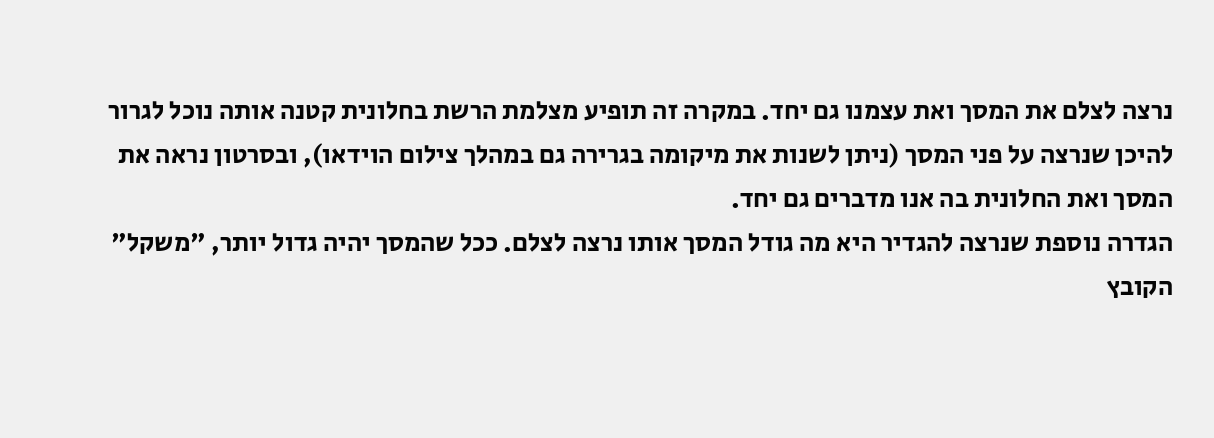נרצה לצלם את המסך ואת עצמנו גם יחד. במקרה זה תופיע מצלמת הרשת בחלונית קטנה אותה נוכל לגרור להיכן שנרצה על פני המסך (ניתן לשנות את מיקומה בגרירה גם במהלך צילום הוידאו), ובסרטון נראה את המסך ואת החלונית בה אנו מדברים גם יחד.
הגדרה נוספת שנרצה להגדיר היא מה גודל המסך אותו נרצה לצלם. ככל שהמסך יהיה גדול יותר, "משקל" הקובץ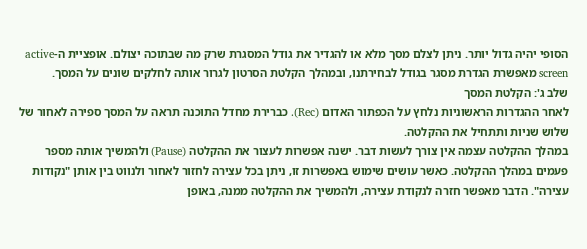הסופי יהיה גדול יותר. ניתן לצלם מסך מלא או להגדיר את גודל המסגרת שרק מה שבתוכה יצולם. אופציית ה-active screen מאפשרת הגדרת מסגר בגודל לבחירתנו, ובמהלך הקלטת הסרטון לגרור אותה לחלקים שונים על המסך.
שלב ג': הקלטת המסך
לאחר ההגדרות הראשוניות נלחץ על הכפתור האדום (Rec). כברירת מחדל התוכנה תראה על המסך ספירה לאחור של שלוש שניות ותתחיל את ההקלטה.
במהלך ההקלטה עצמה אין צורך לעשות דבר. ישנה אפשרות לעצור את ההקלטה (Pause) ולהמשיך אותה מספר פעמים במהלך ההקלטה. כאשר עושים שימוש באפשרות זו, ניתן בכל עצירה לחזור לאחור ולנווט בין אותן "נקודות עצירה". הדבר מאפשר חזרה לנקודת עצירה, ולהמשיך את ההקלטה ממנה, באופן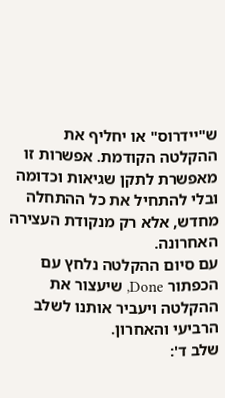ש"יידרוס" או יחליף את ההקלטה הקודמת. אפשרות זו מאפשרת לתקן שגיאות וכדומה ובלי להתחיל את כל ההתחלה מחדש, אלא רק מנקודת העצירה האחרונה.
עם סיום ההקלטה נלחץ עם הכפתור Done, שיעצור את ההקלטה ויעביר אותנו לשלב הרביעי והאחרון.
שלב ד':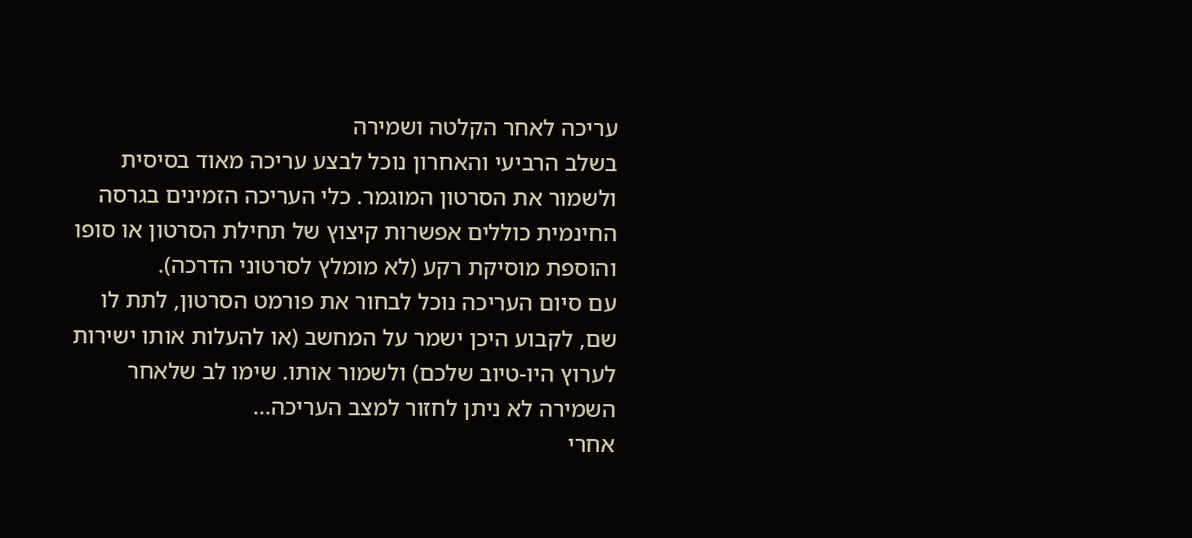עריכה לאחר הקלטה ושמירה
בשלב הרביעי והאחרון נוכל לבצע עריכה מאוד בסיסית ולשמור את הסרטון המוגמר. כלי העריכה הזמינים בגרסה החינמית כוללים אפשרות קיצוץ של תחילת הסרטון או סופו והוספת מוסיקת רקע (לא מומלץ לסרטוני הדרכה).
עם סיום העריכה נוכל לבחור את פורמט הסרטון, לתת לו שם, לקבוע היכן ישמר על המחשב (או להעלות אותו ישירות לערוץ היו-טיוב שלכם) ולשמור אותו. שימו לב שלאחר השמירה לא ניתן לחזור למצב העריכה...
אחרי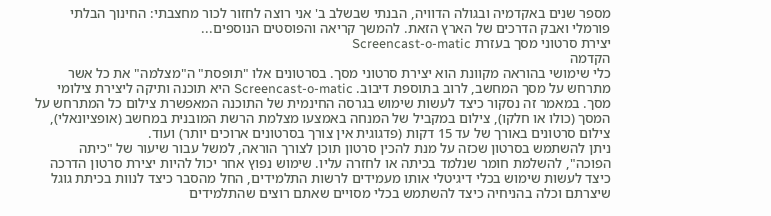מספר שנים באקדמיה ובגולה הדוויה, הבנתי שבשלב ב' אני רוצה לחזור לכור מחצבתי: החינוך הבלתי פורמלי ואבק הדרכים של הארץ הזאת. להמשך קריאה והפוסטים הנוספים...
יצירת סרטוני מסך בעזרת Screencast-o-matic
הקדמה
כלי שימושי בהוראה מקוונת הוא יצירת סרטוני מסך. בסרטונים אלו "תופסת" ה"מצלמה" את כל אשר מתרחש על מסך המחשב, לרוב בתוספת דיבוב. Screencast-o-matic היא תוכנה ותיקה ליצירת צילומי מסך. במאמר זה נסקור כיצד לעשות שימוש בגרסה החינמית של התוכנה המאפשרת צילום כל המתרחש על המסך (כולו או חלקו), צילום במקביל של המנחה באמצעו מצלמת הרשת המובנית במחשב (אופציונאלי), צילום סרטונים באורך של עד 15 דקות (פדגוגית אין צורך בסרטונים ארוכים יותר) ועוד.
ניתן להשתמש בסרטון שכזה על מנת להכין סרטון תוכן לצורך הוראה, למשל עבור שיעור של "כיתה הפוכה", להשלמת חומר שנלמד בכיתה או לחזרה עליו. שימוש נפוץ אחר יכול להיות יצירת סרטון הדרכה כיצד לעשות שימוש בכלי דיגיטלי אותו מעמידים לרשות התלמידים, החל מהסבר כיצד לנוות בכיתת גוגל שיצרתם וכלה בהניחיה כיצד להשתמש בכלי מסויים שאתם רוצים שהתלמידים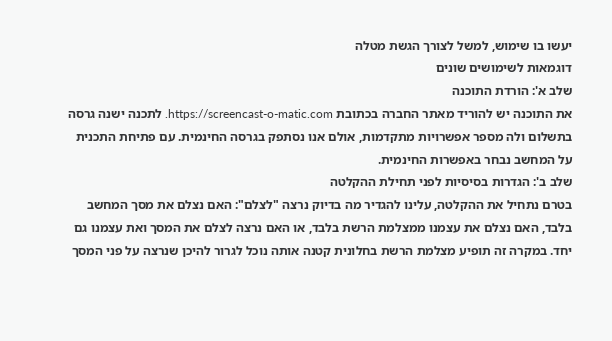יעשו בו שימוש, למשל לצורך הגשת מטלה
דוגמאות לשימושים שונים
שלב א': הורדת התוכנה
את התוכנה יש להוריד מאתר החברה בכתובת https://screencast-o-matic.com. לתכנה ישנה גרסה בתשלום ולה מספר אפשרויות מתקדמות, אולם אנו נסתפק בגרסה החינמית. עם פתיחת התכנית על המחשב נבחר באפשרות החינמית.
שלב ב': הגדרות בסיסיות לפני תחילת ההקלטה
בטרם נתחיל את ההקלטה, עלינו להגדיר מה בדיוק נרצה "לצלם": האם נצלם את מסך המחשב בלבד, האם נצלם את עצמנו ממצלמת הרשת בלבד, או האם נרצה לצלם את המסך ואת עצמנו גם יחד. במקרה זה תופיע מצלמת הרשת בחלונית קטנה אותה נוכל לגרור להיכן שנרצה על פני המסך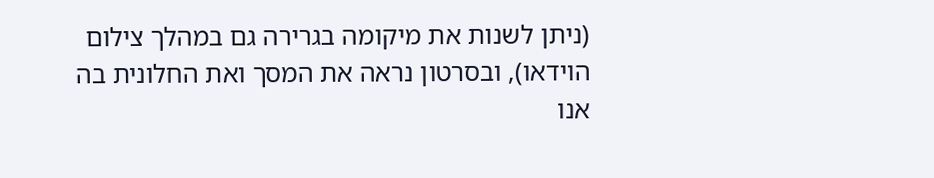(ניתן לשנות את מיקומה בגרירה גם במהלך צילום הוידאו), ובסרטון נראה את המסך ואת החלונית בה אנו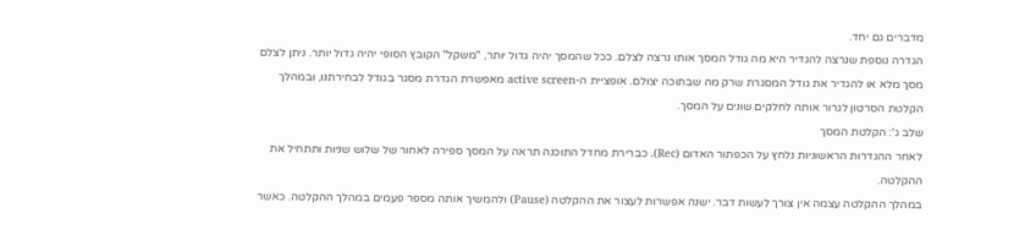מדברים גם יחד.
הגדרה נוספת שנרצה להגדיר היא מה גודל המסך אותו נרצה לצלם. ככל שהמסך יהיה גדול יותר, "משקל" הקובץ הסופי יהיה גדול יותר. ניתן לצלם מסך מלא או להגדיר את גודל המסגרת שרק מה שבתוכה יצולם. אופציית ה-active screen מאפשרת הגדרת מסגר בגודל לבחירתנו, ובמהלך הקלטת הסרטון לגרור אותה לחלקים שונים על המסך.
שלב ג': הקלטת המסך
לאחר ההגדרות הראשוניות נלחץ על הכפתור האדום (Rec). כברירת מחדל התוכנה תראה על המסך ספירה לאחור של שלוש שניות ותתחיל את ההקלטה.
במהלך ההקלטה עצמה אין צורך לעשות דבר. ישנה אפשרות לעצור את ההקלטה (Pause) ולהמשיך אותה מספר פעמים במהלך ההקלטה. כאשר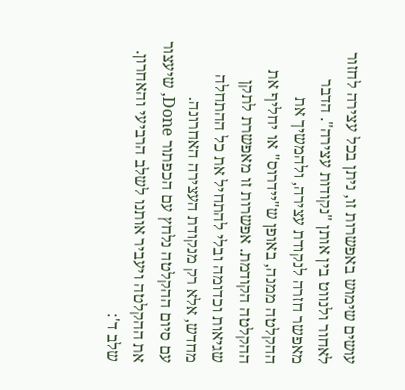עושים שימוש באפשרות זו, ניתן בכל עצירה לחזור לאחור ולנווט בין אותן "נקודות עצירה". הדבר מאפשר חזרה לנקודת עצירה, ולהמשיך את ההקלטה ממנה, באופן ש"יידרוס" או יחליף את ההקלטה הקודמת. אפשרות זו מאפשרת לתקן שגיאות וכדומה ובלי להתחיל את כל ההתחלה מחדש, אלא רק מנקודת העצירה האחרונה.
עם סיום ההקלטה נלחץ עם הכפתור Done, שיעצור את ההקלטה ויעביר אותנו לשלב הרביעי והאחרון.
שלב ד':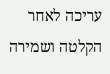עריכה לאחר הקלטה ושמירה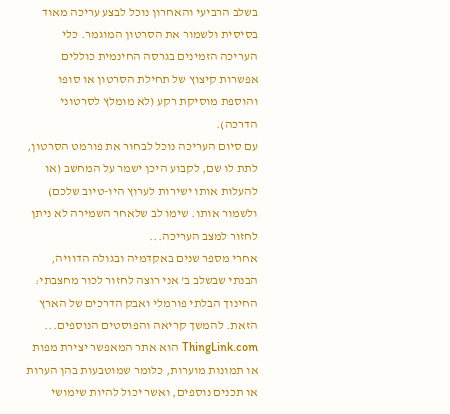בשלב הרביעי והאחרון נוכל לבצע עריכה מאוד בסיסית ולשמור את הסרטון המוגמר. כלי העריכה הזמינים בגרסה החינמית כוללים אפשרות קיצוץ של תחילת הסרטון או סופו והוספת מוסיקת רקע (לא מומלץ לסרטוני הדרכה).
עם סיום העריכה נוכל לבחור את פורמט הסרטון, לתת לו שם, לקבוע היכן ישמר על המחשב (או להעלות אותו ישירות לערוץ היו-טיוב שלכם) ולשמור אותו. שימו לב שלאחר השמירה לא ניתן לחזור למצב העריכה...
אחרי מספר שנים באקדמיה ובגולה הדוויה, הבנתי שבשלב ב' אני רוצה לחזור לכור מחצבתי: החינוך הבלתי פורמלי ואבק הדרכים של הארץ הזאת. להמשך קריאה והפוסטים הנוספים...
ThingLink.com הוא אתר המאפשר יצירת מפות או תמונות מוערות, כלומר שמוטבעות בהן הערות או תכנים נוספים, ואשר יכול להיות שימושי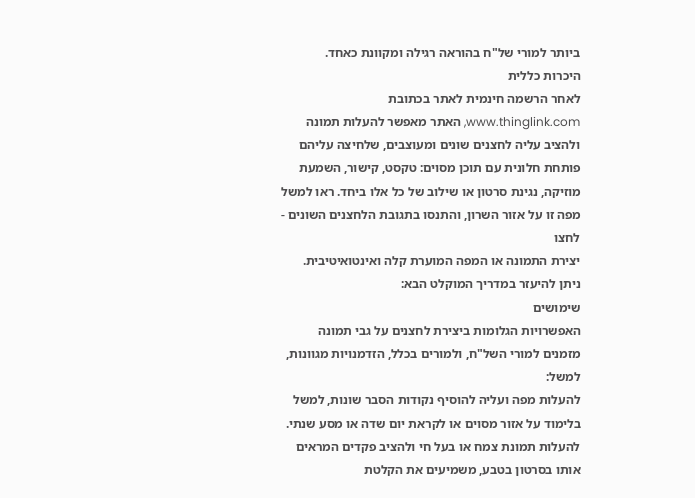ביותר למורי של"ח בהוראה רגילה ומקוונת כאחד.
היכרות כללית
לאחר הרשמה חינמית לאתר בכתובת www.thinglink.com, האתר מאפשר להעלות תמונה ולהציב עליה לחצנים שונים ומעוצבים, שלחיצה עליהם פותחת חלונית עם תוכן מסוים: טקסט, קישור, השמעת מוזיקה, נגינת סרטון או שילוב של כל אלו ביחד. ראו למשל מפה זו על אזור השרון, והתנסו בתגובת הלחצנים השונים - לחצו
יצירת התמונה או המפה המוערת קלה ואינטואיטיבית. ניתן להיעזר במדריך המוקלט הבא:
שימושים
האפשרויות הגלומות ביצירת לחצנים על גבי תמונה מזמנים למורי השל"ח, ולמורים בכלל, הזדמנויות מגוונות, למשל:
להעלות מפה ועליה להוסיף נקודות הסבר שונות, למשל בלימוד על אזור מסוים או לקראת יום שדה או מסע שנתי.
להעלות תמונת צמח או בעל חי ולהציב פקדים המראים אותו בסרטון בטבע, משמיעים את הקלטת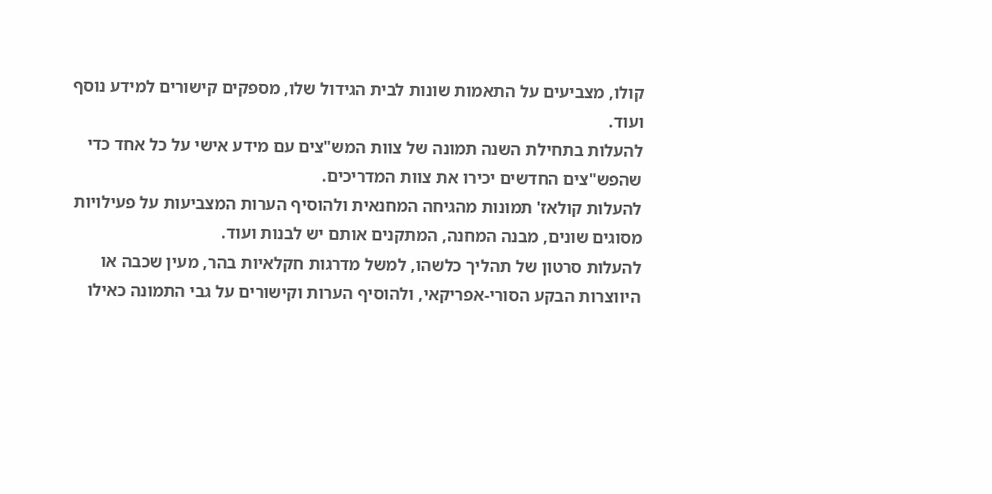קולו, מצביעים על התאמות שונות לבית הגידול שלו, מספקים קישורים למידע נוסף ועוד.
להעלות בתחילת השנה תמונה של צוות המש"צים עם מידע אישי על כל אחד כדי שהפש"צים החדשים יכירו את צוות המדריכים.
להעלות קולאז' תמונות מהגיחה המחנאית ולהוסיף הערות המצביעות על פעילויות מסוגים שונים, מבנה המחנה, המתקנים אותם יש לבנות ועוד.
להעלות סרטון של תהליך כלשהו, למשל מדרגות חקלאיות בהר, מעין שכבה או היווצרות הבקע הסורי-אפריקאי, ולהוסיף הערות וקישורים על גבי התמונה כאילו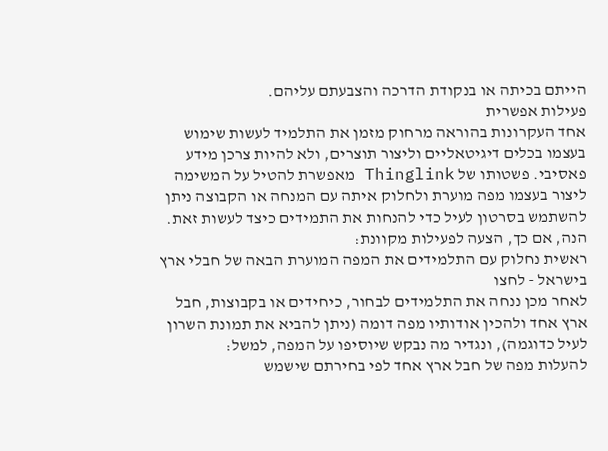הייתם בכיתה או בנקודת הדרכה והצבעתם עליהם.
פעילות אפשרית
אחד העקרונות בהוראה מרחוק מזמן את התלמיד לעשות שימוש בעצמו בכלים דיגיטאליים וליצור תוצרים, ולא להיות צרכן מידע פאסיבי. פשטותו של Thinglink מאפשרת להטיל על המשימה ליצור בעצמו מפה מוערת ולחלוק איתה עם המנחה או הקבוצה ניתן להשתמש בסרטון לעיל כדי להנחות את התמידים כיצד לעשות זאת. הנה, אם כך, הצעה לפעילות מקוונת:
ראשית נחלוק עם התלמידים את המפה המוערת הבאה של חבלי ארץ בישראל - לחצו
לאחר מכן ננחה את התלמידים לבחור, כיחידים או בקבוצות, חבל ארץ אחד ולהכין אודותיו מפה דומה (ניתן להביא את תמונת השרון לעיל כדוגמה), ונגדיר מה נבקש שיוסיפו על המפה, למשל:
להעלות מפה של חבל ארץ אחד לפי בחירתם שישמש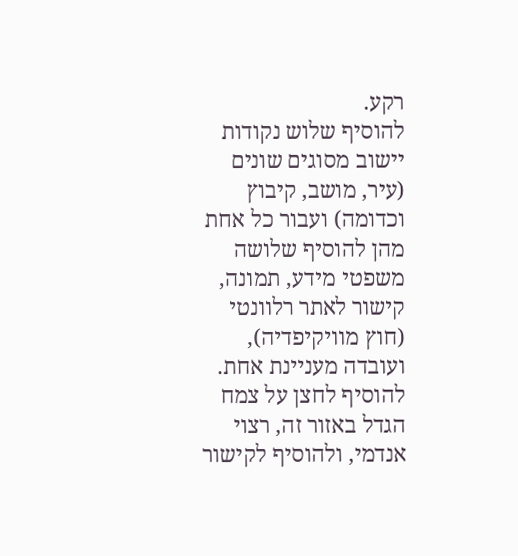רקע.
להוסיף שלוש נקודות יישוב מסוגים שונים (עיר, מושב, קיבוץ וכדומה) ועבור כל אחת מהן להוסיף שלושה משפטי מידע, תמונה, קישור לאתר רלוונטי (חוץ מוויקיפדיה), ועובדה מעניינת אחת.
להוסיף לחצן על צמח הגדל באזור זה, רצוי אנדמי, ולהוסיף לקישור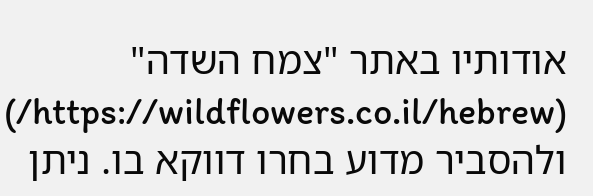אודותיו באתר "צמח השדה" (https://wildflowers.co.il/hebrew/) ולהסביר מדוע בחרו דווקא בו. ניתן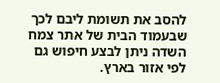להסב את תשומת ליבם לכך שבעמוד הבית של אתר צמח השדה ניתן לבצע חיפוש גם לפי אזור בארץ.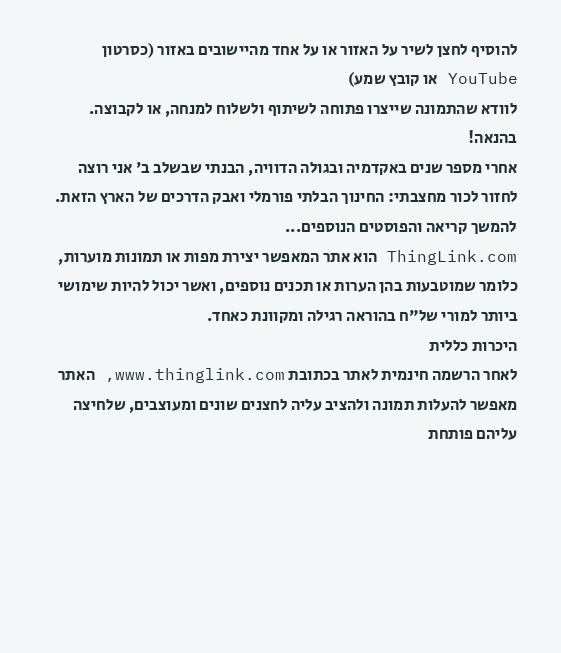להוסיף לחצן לשיר על האזור או על אחד מהיישובים באזור (כסרטון YouTube או קובץ שמע)
לוודא שהתמונה שייצרו פתוחה לשיתוף ולשלוח למנחה, או לקבוצה.
בהנאה!
אחרי מספר שנים באקדמיה ובגולה הדוויה, הבנתי שבשלב ב' אני רוצה לחזור לכור מחצבתי: החינוך הבלתי פורמלי ואבק הדרכים של הארץ הזאת. להמשך קריאה והפוסטים הנוספים...
ThingLink.com הוא אתר המאפשר יצירת מפות או תמונות מוערות, כלומר שמוטבעות בהן הערות או תכנים נוספים, ואשר יכול להיות שימושי ביותר למורי של"ח בהוראה רגילה ומקוונת כאחד.
היכרות כללית
לאחר הרשמה חינמית לאתר בכתובת www.thinglink.com, האתר מאפשר להעלות תמונה ולהציב עליה לחצנים שונים ומעוצבים, שלחיצה עליהם פותחת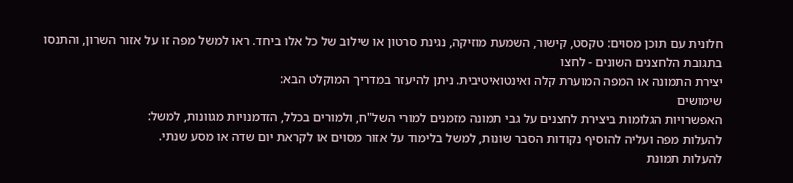חלונית עם תוכן מסוים: טקסט, קישור, השמעת מוזיקה, נגינת סרטון או שילוב של כל אלו ביחד. ראו למשל מפה זו על אזור השרון, והתנסו בתגובת הלחצנים השונים - לחצו
יצירת התמונה או המפה המוערת קלה ואינטואיטיבית. ניתן להיעזר במדריך המוקלט הבא:
שימושים
האפשרויות הגלומות ביצירת לחצנים על גבי תמונה מזמנים למורי השל"ח, ולמורים בכלל, הזדמנויות מגוונות, למשל:
להעלות מפה ועליה להוסיף נקודות הסבר שונות, למשל בלימוד על אזור מסוים או לקראת יום שדה או מסע שנתי.
להעלות תמונת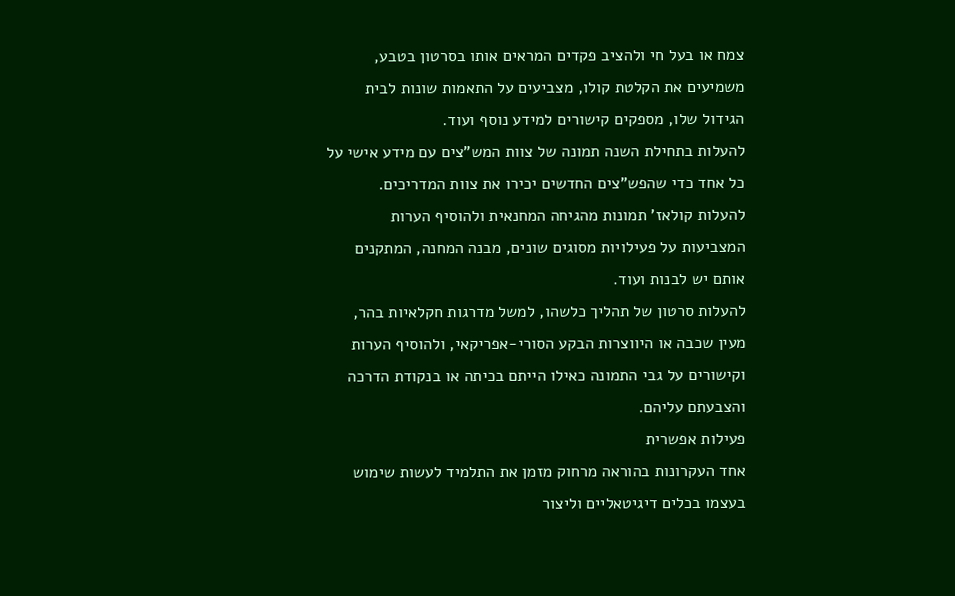צמח או בעל חי ולהציב פקדים המראים אותו בסרטון בטבע, משמיעים את הקלטת קולו, מצביעים על התאמות שונות לבית הגידול שלו, מספקים קישורים למידע נוסף ועוד.
להעלות בתחילת השנה תמונה של צוות המש"צים עם מידע אישי על כל אחד כדי שהפש"צים החדשים יכירו את צוות המדריכים.
להעלות קולאז' תמונות מהגיחה המחנאית ולהוסיף הערות המצביעות על פעילויות מסוגים שונים, מבנה המחנה, המתקנים אותם יש לבנות ועוד.
להעלות סרטון של תהליך כלשהו, למשל מדרגות חקלאיות בהר, מעין שכבה או היווצרות הבקע הסורי-אפריקאי, ולהוסיף הערות וקישורים על גבי התמונה כאילו הייתם בכיתה או בנקודת הדרכה והצבעתם עליהם.
פעילות אפשרית
אחד העקרונות בהוראה מרחוק מזמן את התלמיד לעשות שימוש בעצמו בכלים דיגיטאליים וליצור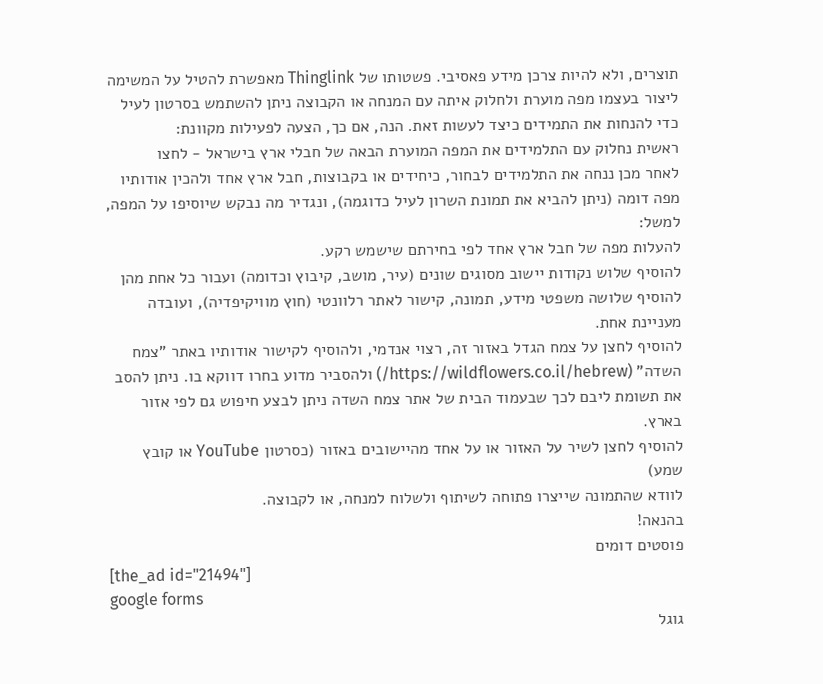תוצרים, ולא להיות צרכן מידע פאסיבי. פשטותו של Thinglink מאפשרת להטיל על המשימה ליצור בעצמו מפה מוערת ולחלוק איתה עם המנחה או הקבוצה ניתן להשתמש בסרטון לעיל כדי להנחות את התמידים כיצד לעשות זאת. הנה, אם כך, הצעה לפעילות מקוונת:
ראשית נחלוק עם התלמידים את המפה המוערת הבאה של חבלי ארץ בישראל - לחצו
לאחר מכן ננחה את התלמידים לבחור, כיחידים או בקבוצות, חבל ארץ אחד ולהכין אודותיו מפה דומה (ניתן להביא את תמונת השרון לעיל כדוגמה), ונגדיר מה נבקש שיוסיפו על המפה, למשל:
להעלות מפה של חבל ארץ אחד לפי בחירתם שישמש רקע.
להוסיף שלוש נקודות יישוב מסוגים שונים (עיר, מושב, קיבוץ וכדומה) ועבור כל אחת מהן להוסיף שלושה משפטי מידע, תמונה, קישור לאתר רלוונטי (חוץ מוויקיפדיה), ועובדה מעניינת אחת.
להוסיף לחצן על צמח הגדל באזור זה, רצוי אנדמי, ולהוסיף לקישור אודותיו באתר "צמח השדה" (https://wildflowers.co.il/hebrew/) ולהסביר מדוע בחרו דווקא בו. ניתן להסב את תשומת ליבם לכך שבעמוד הבית של אתר צמח השדה ניתן לבצע חיפוש גם לפי אזור בארץ.
להוסיף לחצן לשיר על האזור או על אחד מהיישובים באזור (כסרטון YouTube או קובץ שמע)
לוודא שהתמונה שייצרו פתוחה לשיתוף ולשלוח למנחה, או לקבוצה.
בהנאה!
פוסטים דומים
[the_ad id="21494"]
google forms
גוגל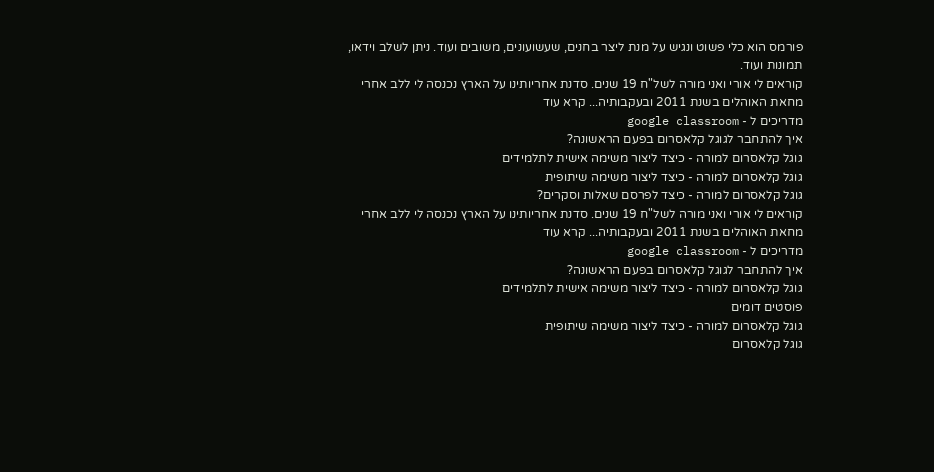פורמס הוא כלי פשוט ונגיש על מנת ליצר בחנים, שעשועונים, משובים ועוד. ניתן לשלב וידאו, תמונות ועוד.
קוראים לי אורי ואני מורה לשל"ח 19 שנים. סדנת אחריותינו על הארץ נכנסה לי ללב אחרי מחאת האוהלים בשנת 2011 ובעקבותיה... קרא עוד
מדריכים ל - google classroom
איך להתחבר לגוגל קלאסרום בפעם הראשונה?
גוגל קלאסרום למורה - כיצד ליצור משימה אישית לתלמידים
גוגל קלאסרום למורה - כיצד ליצור משימה שיתופית
גוגל קלאסרום למורה - כיצד לפרסם שאלות וסקרים?
קוראים לי אורי ואני מורה לשל"ח 19 שנים. סדנת אחריותינו על הארץ נכנסה לי ללב אחרי מחאת האוהלים בשנת 2011 ובעקבותיה... קרא עוד
מדריכים ל - google classroom
איך להתחבר לגוגל קלאסרום בפעם הראשונה?
גוגל קלאסרום למורה - כיצד ליצור משימה אישית לתלמידים
פוסטים דומים
גוגל קלאסרום למורה - כיצד ליצור משימה שיתופית
גוגל קלאסרום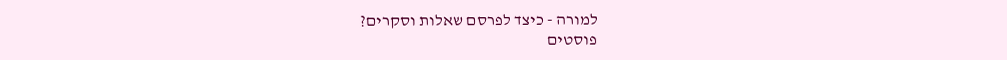למורה - כיצד לפרסם שאלות וסקרים?
פוסטים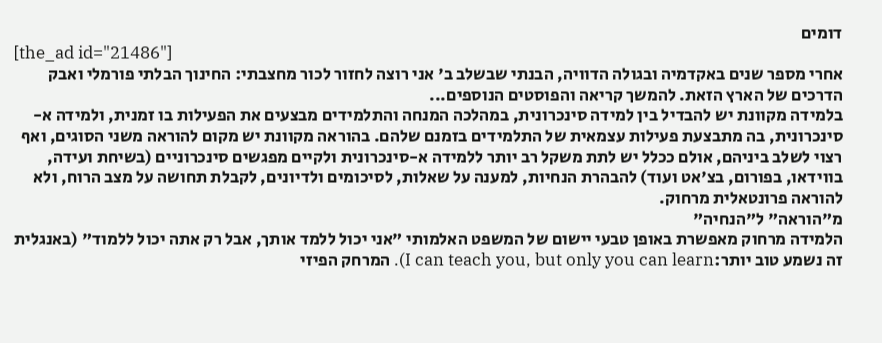דומים
[the_ad id="21486"]
אחרי מספר שנים באקדמיה ובגולה הדוויה, הבנתי שבשלב ב' אני רוצה לחזור לכור מחצבתי: החינוך הבלתי פורמלי ואבק הדרכים של הארץ הזאת. להמשך קריאה והפוסטים הנוספים...
בלמידה מקוונת יש להבדיל בין למידה סינכרונית, במהלכה המנחה והתלמידים מבצעים את הפעילות בו זמנית, ולמידה א-סינכרונית, בה מתבצעת פעילות עצמאית של התלמידים בזמנם שלהם. בהוראה מקוונת יש מקום להוראה משני הסוגים, ואף רצוי לשלב ביניהם, אולם ככלל יש לתת משקל רב יותר ללמידה א-סינכרונית ולקיים מפגשים סינכרוניים (בשיחת ועידה, בווידאו, בפורום, בצ'אט ועוד) להבהרת הנחיות, למענה על שאלות, לסיכומים ולדיונים, לקבלת תחושה על מצב הרוח, ולא להוראה פרונטאלית מרחוק.
מ"הוראה" ל"הנחיה"
הלמידה מרחוק מאפשרת באופן טבעי יישום של המשפט האלמותי "אני יכול ללמד אותך, אבל רק אתה יכול ללמוד" (באנגלית זה נשמע טוב יותר:I can teach you, but only you can learn). המרחק הפיזי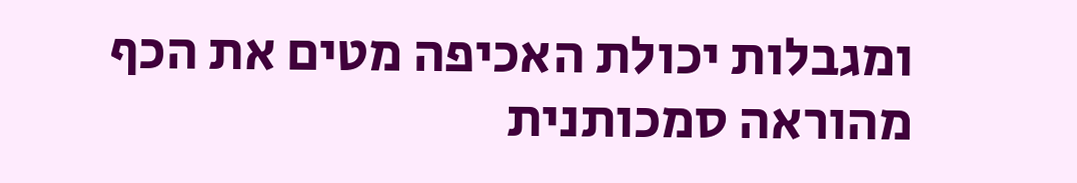ומגבלות יכולת האכיפה מטים את הכף מהוראה סמכותנית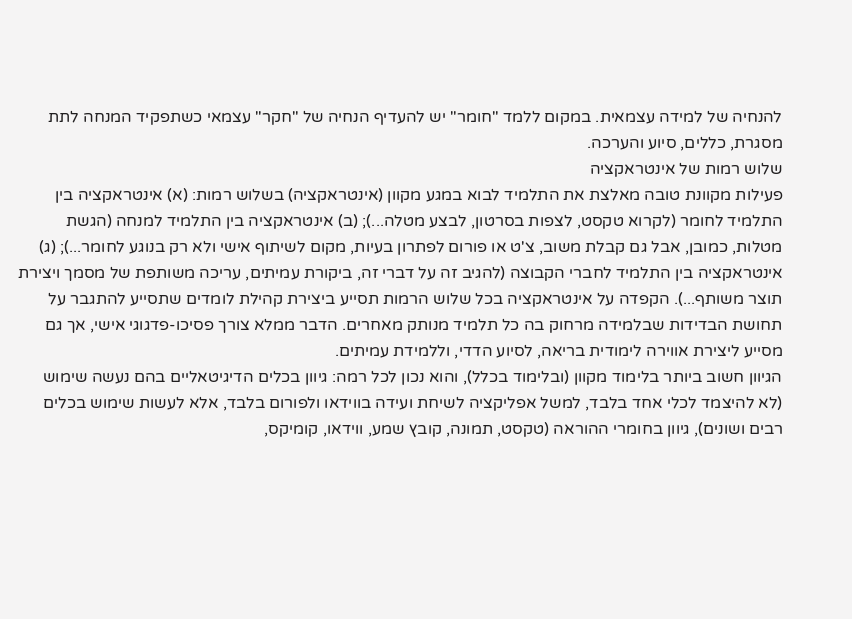להנחיה של למידה עצמאית. במקום ללמד "חומר" יש להעדיף הנחיה של "חקר" עצמאי כשתפקיד המנחה לתת מסגרת, כללים, סיוע והערכה.
שלוש רמות של אינטראקציה
פעילות מקוונת טובה מאלצת את התלמיד לבוא במגע מקוון (אינטראקציה) בשלוש רמות: (א) אינטראקציה בין התלמיד לחומר (לקרוא טקסט, לצפות בסרטון, לבצע מטלה...); (ב) אינטראקציה בין התלמיד למנחה (הגשת מטלות, כמובן, אבל גם קבלת משוב, צ'ט או פורום לפתרון בעיות, מקום לשיתוף אישי ולא רק בנוגע לחומר...); (ג) אינטראקציה בין התלמיד לחברי הקבוצה (להגיב זה על דברי זה, ביקורת עמיתים, עריכה משותפת של מסמך ויצירת תוצר משותף...). הקפדה על אינטראקציה בכל שלוש הרמות תסייע ביצירת קהילת לומדים שתסייע להתגבר על תחושת הבדידות שבלמידה מרחוק בה כל תלמיד מנותק מאחרים. הדבר ממלא צורך פסיכו-פדגוגי אישי, אך גם מסייע ליצירת אווירה לימודית בריאה, לסיוע הדדי, וללמידת עמיתים.
הגיוון חשוב ביותר בלימוד מקוון (ובלימוד בכלל), והוא נכון לכל רמה: גיוון בכלים הדיגיטאליים בהם נעשה שימוש (לא להיצמד לכלי אחד בלבד, למשל אפליקציה לשיחת ועידה בווידאו ולפורום בלבד, אלא לעשות שימוש בכלים רבים ושונים), גיוון בחומרי ההוראה (טקסט, תמונה, קובץ שמע, ווידאו, קומיקס,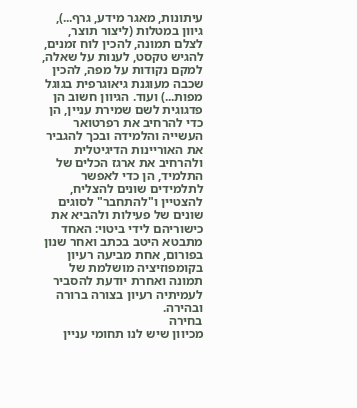עיתונות, מאגר מידע, גרף...), גיוון במטלות (ליצור תוצר, לצלם תמונה, להכין לוח זמנים, להגיש טקסט, לענות על שאלה, למקם נקודות על מפה, להכין שכבה מעוגנת גיאוגרפית בגוגל מפות...) ועוד. הגיוון חשוב הן פדגוגית לשם שמירת עניין, הן כדי להרחיב את רפרטואר העשייה והלמידה ובכך להגביר את האוריינות הדיגיטלית ולהרחיב את ארגז הכלים של התלמיד, הן כדי לאפשר לתלמידים שונים להצליח, להצטיין ו"להתחבר" לסוגים שונים של פעילות ולהביא את כישוריהם לידי ביטוי: האחד מתבטא היטב בכתב ואחר שנון בפורום, אחת מביעה רעיון בקומפוזיציה מושלמת של תמונה ואחרת יודעת להסביר לעמיתיה רעיון בצורה ברורה ובהירה.
בחירה
מכיוון שיש לנו תחומי עניין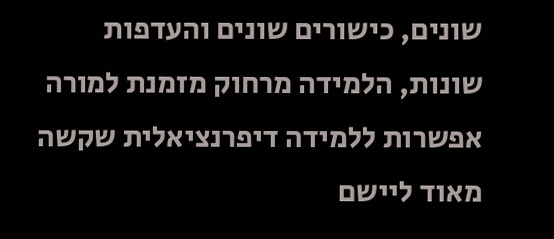שונים, כישורים שונים והעדפות שונות, הלמידה מרחוק מזמנת למורה אפשרות ללמידה דיפרנציאלית שקשה מאוד ליישם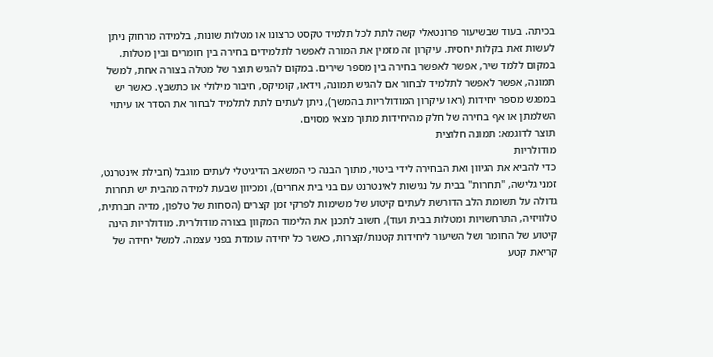בכיתה. בעוד שבשיעור פרונטאלי קשה לתת לכל תלמיד טקסט כרצונו או מטלות שונות, בלמידה מרחוק ניתן לעשות זאת בקלות יחסית. עיקרון זה מזמין את המורה לאפשר לתלמידים בחירה בין חומרים ובין מטלות. במקום ללמד שיר, אפשר לאפשר בחירה בין מספר שירים. במקום להגיש תוצר של מטלה בצורה אחת, למשל תמונה, אפשר לאפשר לתלמיד לבחור אם להגיש תמונה, וידאו, קומיקס, חיבור מילולי או כתשבץ. כאשר יש במפגש מספר יחידות (ראו עיקרון המודולריות בהמשך), ניתן לעתים לתת לתלמיד לבחור את הסדר או עיתוי השלמתן או אף בחירה של חלק מהיחידות מתוך מצאי מסוים.
תוצר לדוגמא: תמונה חלוצית
מודולריות
כדי להביא את הגיוון ואת הבחירה לידי ביטוי, מתוך הבנה כי המשאב הדיגיטלי לעתים מוגבל (חבילת אינטרנט, זמני גלישה, "תחרות" בבית על נגישות לאינטרנט עם בני בית אחרים), ומכיוון שבעת למידה מהבית יש תחרות גדולה על תשומת הלב הדורשת לעתים קיטוע של משימות לפרקי זמן קצרים (הסחות של טלפון, מדיה חברתית, טלוויזיה, התרחשויות ומטלות בבית ועוד), חשוב לתכנן את הלימוד המקוון בצורה מודולרית. מודולריות הינה קיטוע של החומר ושל השיעור ליחידות קטנות/קצרות, כאשר כל יחידה עומדת בפני עצמה. למשל יחידה של קריאת קטע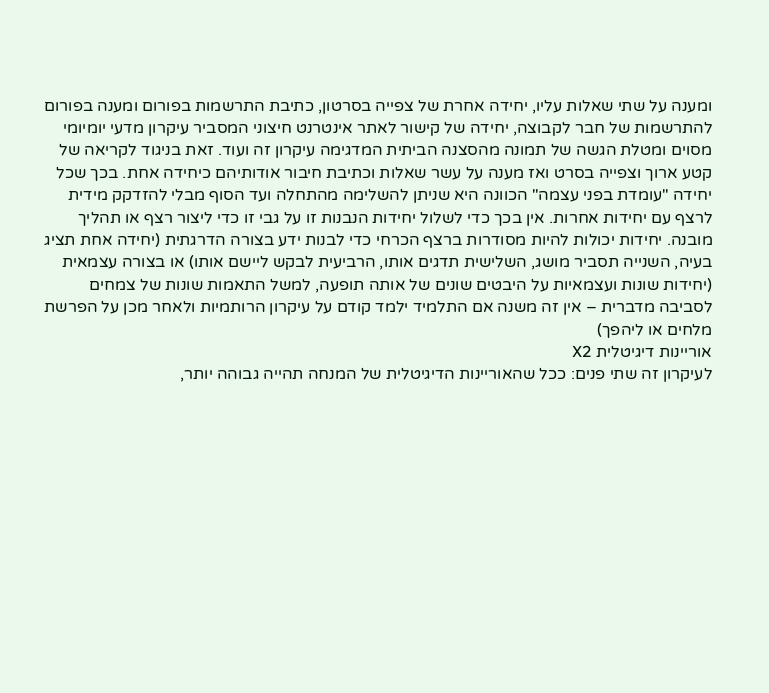ומענה על שתי שאלות עליו, יחידה אחרת של צפייה בסרטון, כתיבת התרשמות בפורום ומענה בפורום להתרשמות של חבר לקבוצה, יחידה של קישור לאתר אינטרנט חיצוני המסביר עיקרון מדעי יומיומי מסוים ומטלת הגשה של תמונה מהסצנה הביתית המדגימה עיקרון זה ועוד. זאת בניגוד לקריאה של קטע ארוך וצפייה בסרט ואז מענה על עשר שאלות וכתיבת חיבור אודותיהם כיחידה אחת. בכך שכל יחידה "עומדת בפני עצמה" הכוונה היא שניתן להשלימה מהתחלה ועד הסוף מבלי להזדקק מידית לרצף עם יחידות אחרות. אין בכך כדי לשלול יחידות הנבנות זו על גבי זו כדי ליצור רצף או תהליך מובנה. יחידות יכולות להיות מסודרות ברצף הכרחי כדי לבנות ידע בצורה הדרגתית (יחידה אחת תציג בעיה, השנייה תסביר מושג, השלישית תדגים אותו, הרביעית לבקש ליישם אותו) או בצורה עצמאית (יחידות שונות ועצמאיות על היבטים שונים של אותה תופעה, למשל התאמות שונות של צמחים לסביבה מדברית – אין זה משנה אם התלמיד ילמד קודם על עיקרון הרותמיות ולאחר מכן על הפרשת מלחים או ליהפך)
אוריינות דיגיטלית X2
לעיקרון זה שתי פנים: ככל שהאוריינות הדיגיטלית של המנחה תהייה גבוהה יותר,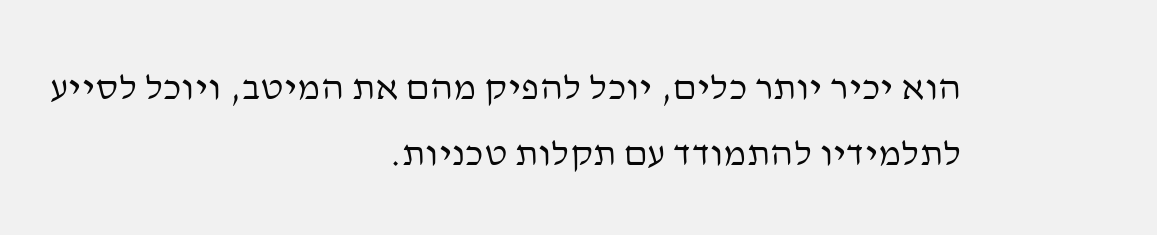הוא יכיר יותר כלים, יוכל להפיק מהם את המיטב, ויוכל לסייע לתלמידיו להתמודד עם תקלות טכניות.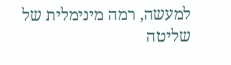למעשה, רמה מינימלית של שליטה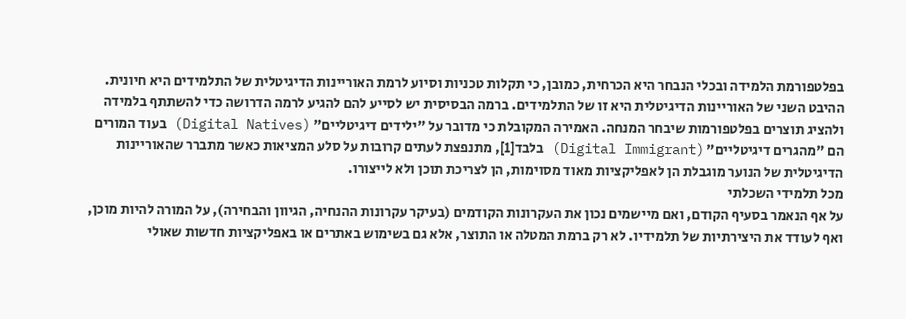בפלטפורמת הלמידה ובכלי הנבחר היא הכרחית, כמובן, כי תקלות טכניות וסיוע לרמת האוריינות הדיגיטלית של התלמידים היא חיונית. ההיבט השני של האוריינות הדיגיטלית היא זו של התלמידים. ברמה הבסיסית יש לסייע להם להגיע לרמה הדרושה כדי להשתתף בלמידה ולהציג תוצרים בפלטפורמות שיבחר המנחה. האמירה המקובלת כי מדובר על "ילידים דיגיטליים" (Digital Natives) בעוד המורים הם "מהגרים דיגיטליים" (Digital Immigrant) בלבד[1], מתנפצת לעתים קרובות על סלע המציאות כאשר מתברר שהאוריינות הדיגיטלית של הנוער מוגבלת הן לאפליקציות מאוד מסוימות, הן לצריכת תוכן ולא לייצורו.
מכל תלמידי השכלתי
על אף הנאמר בסעיף הקודם, ואם מיישמים נכון את העקרונות הקודמים (בעיקר עקרונות ההנחיה, הגיוון והבחירה), על המורה להיות מוכן, ואף לעודד את היצירתיות של תלמידיו. לא רק ברמת המטלה או התוצר, אלא גם בשימוש באתרים או באפליקציות חדשות שאולי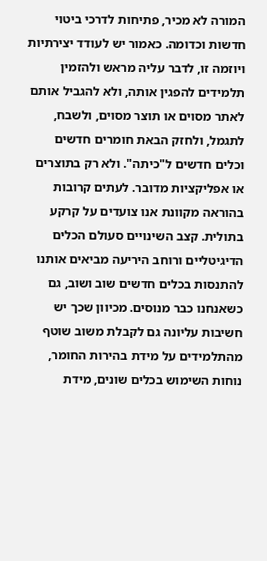המורה לא מכיר, פתיחות לדרכי ביטוי חדשות וכדומה. כאמור יש לעודד יצירתיות ויוזמה זו, לדבר עליה מראש ולהזמין תלמידים להפגין אותה, ולא להגביל אותם לאתר מסוים או תוצר מסוים, ולשבח, לתגמל, ולחזק הבאת חומרים חדשים וכלים חדשים ל"כיתה". ולא רק בתוצרים או אפליקציות מדובר. לעתים קרובות בהוראה מקוונת אנו צועדים על קרקע בתולית. קצב השינויים סעולם הכלים הדיגיטליים ורוחב היריעה מביאים אותנו להתנסות בכלים חדשים שוב ושוב, גם כשאנחנו כבר מנוסים. מכיוון שכך יש חשיבות עליונה גם לקבלת משוב שוטף מהתלמידים על מידת בהירות החומר, נוחות השימוש בכלים שונים, מידת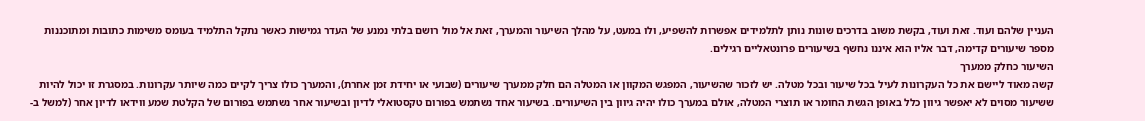העניין שלהם ועוד. זאת ועוד, בקשת משוב בדרכים שונות נותן לתלמידים אפשרות להשפיע, ולו במעט, על מהלך השיעור והמערך, זאת אל מול רושם בלתי נמנע של העדר גמישות כאשר נתקל התלמיד בעומס משימות כתובות ומתוכננות מספר שיעורים קדימה, דבר אליו הוא איננו נחשף בשיעורים פרונטאליים רגילים.
השיעור כחלק ממערך
קשה מאוד ליישם את כל העקרונות לעיל בכל שיעור ובכל מטלה. יש לזכור שהשיעור, המפגש המקוון או המטלה הם חלק ממערך שיעורים (שבועי או יחידת זמן אחרת), והמערך כולו צריך לקיים כמה שיותר עקרונות. במסגרת זו יכול להיות ששיעור מסוים לא יאפשר גיוון כלל באופן הגשת החומר או תוצרי המטלה, אולם במערך כולו יהיה גיוון בין השיעורים. בשיעור אחד נשתמש בפורום טקסטואלי לדיון ובשיעור אחר נשתמש בפורום של הקלטת שמע ווידאו לדיון אחר (למשל ב-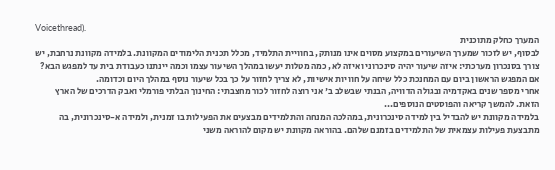Voicethread).
המערך כחלק מתוכנית
לבסוף, יש לזכור שמערך השיעורים במקצוע מסוים אינו מנותק, בחוויית התלמיד, מכלל תכנית הלימודים המקוונת. בלמידה מקוונת נרחבת, יש צורך בסנכרון מערכתי: איזה שיעור יהיה סינכרוני ואיזה לא, כמה מטלות יעשו במהלך השיעור עצמו וכמה יינתנו כעבודת בית עד למפגש הבא? אם המפגש הראשון ביום עם המחנכת כלל שיחה על חוויות אישיות, לא צריך לחזור על כך בכל שיעור נוסף במהלך היום וכדומה.
אחרי מספר שנים באקדמיה ובגולה הדוויה, הבנתי שבשלב ב' אני רוצה לחזור לכור מחצבתי: החינוך הבלתי פורמלי ואבק הדרכים של הארץ הזאת. להמשך קריאה והפוסטים הנוספים...
בלמידה מקוונת יש להבדיל בין למידה סינכרונית, במהלכה המנחה והתלמידים מבצעים את הפעילות בו זמנית, ולמידה א-סינכרונית, בה מתבצעת פעילות עצמאית של התלמידים בזמנם שלהם. בהוראה מקוונת יש מקום להוראה משני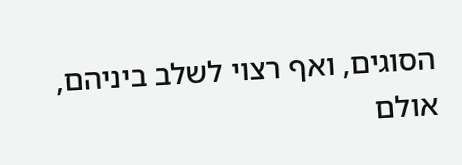הסוגים, ואף רצוי לשלב ביניהם, אולם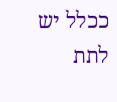ככלל יש לתת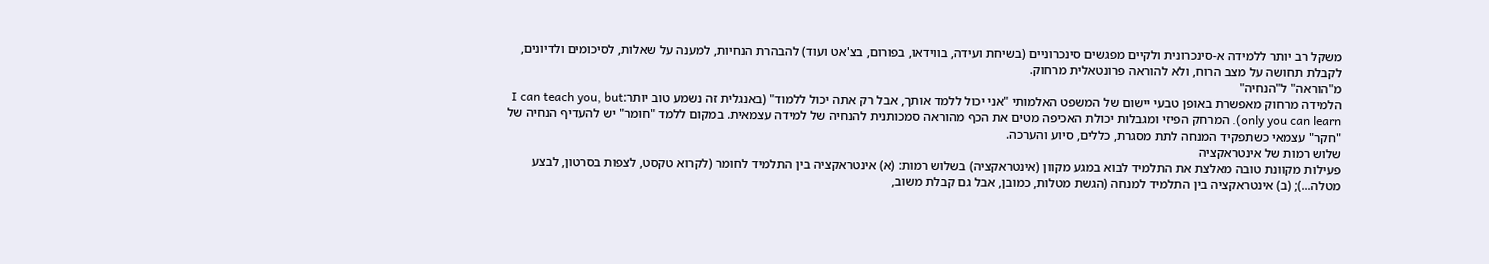משקל רב יותר ללמידה א-סינכרונית ולקיים מפגשים סינכרוניים (בשיחת ועידה, בווידאו, בפורום, בצ'אט ועוד) להבהרת הנחיות, למענה על שאלות, לסיכומים ולדיונים, לקבלת תחושה על מצב הרוח, ולא להוראה פרונטאלית מרחוק.
מ"הוראה" ל"הנחיה"
הלמידה מרחוק מאפשרת באופן טבעי יישום של המשפט האלמותי "אני יכול ללמד אותך, אבל רק אתה יכול ללמוד" (באנגלית זה נשמע טוב יותר:I can teach you, but only you can learn). המרחק הפיזי ומגבלות יכולת האכיפה מטים את הכף מהוראה סמכותנית להנחיה של למידה עצמאית. במקום ללמד "חומר" יש להעדיף הנחיה של "חקר" עצמאי כשתפקיד המנחה לתת מסגרת, כללים, סיוע והערכה.
שלוש רמות של אינטראקציה
פעילות מקוונת טובה מאלצת את התלמיד לבוא במגע מקוון (אינטראקציה) בשלוש רמות: (א) אינטראקציה בין התלמיד לחומר (לקרוא טקסט, לצפות בסרטון, לבצע מטלה...); (ב) אינטראקציה בין התלמיד למנחה (הגשת מטלות, כמובן, אבל גם קבלת משוב,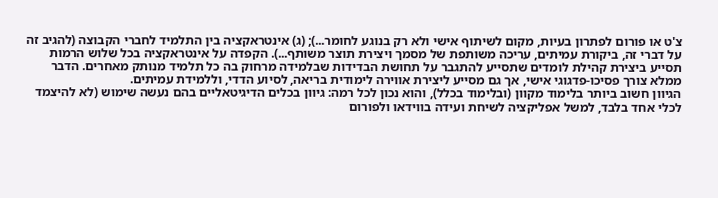צ'ט או פורום לפתרון בעיות, מקום לשיתוף אישי ולא רק בנוגע לחומר...); (ג) אינטראקציה בין התלמיד לחברי הקבוצה (להגיב זה על דברי זה, ביקורת עמיתים, עריכה משותפת של מסמך ויצירת תוצר משותף...). הקפדה על אינטראקציה בכל שלוש הרמות תסייע ביצירת קהילת לומדים שתסייע להתגבר על תחושת הבדידות שבלמידה מרחוק בה כל תלמיד מנותק מאחרים. הדבר ממלא צורך פסיכו-פדגוגי אישי, אך גם מסייע ליצירת אווירה לימודית בריאה, לסיוע הדדי, וללמידת עמיתים.
הגיוון חשוב ביותר בלימוד מקוון (ובלימוד בכלל), והוא נכון לכל רמה: גיוון בכלים הדיגיטאליים בהם נעשה שימוש (לא להיצמד לכלי אחד בלבד, למשל אפליקציה לשיחת ועידה בווידאו ולפורום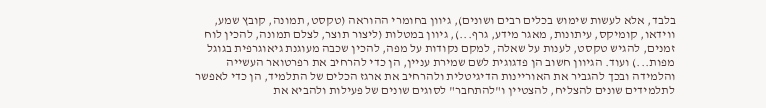בלבד, אלא לעשות שימוש בכלים רבים ושונים), גיוון בחומרי ההוראה (טקסט, תמונה, קובץ שמע, ווידאו, קומיקס, עיתונות, מאגר מידע, גרף...), גיוון במטלות (ליצור תוצר, לצלם תמונה, להכין לוח זמנים, להגיש טקסט, לענות על שאלה, למקם נקודות על מפה, להכין שכבה מעוגנת גיאוגרפית בגוגל מפות...) ועוד. הגיוון חשוב הן פדגוגית לשם שמירת עניין, הן כדי להרחיב את רפרטואר העשייה והלמידה ובכך להגביר את האוריינות הדיגיטלית ולהרחיב את ארגז הכלים של התלמיד, הן כדי לאפשר לתלמידים שונים להצליח, להצטיין ו"להתחבר" לסוגים שונים של פעילות ולהביא את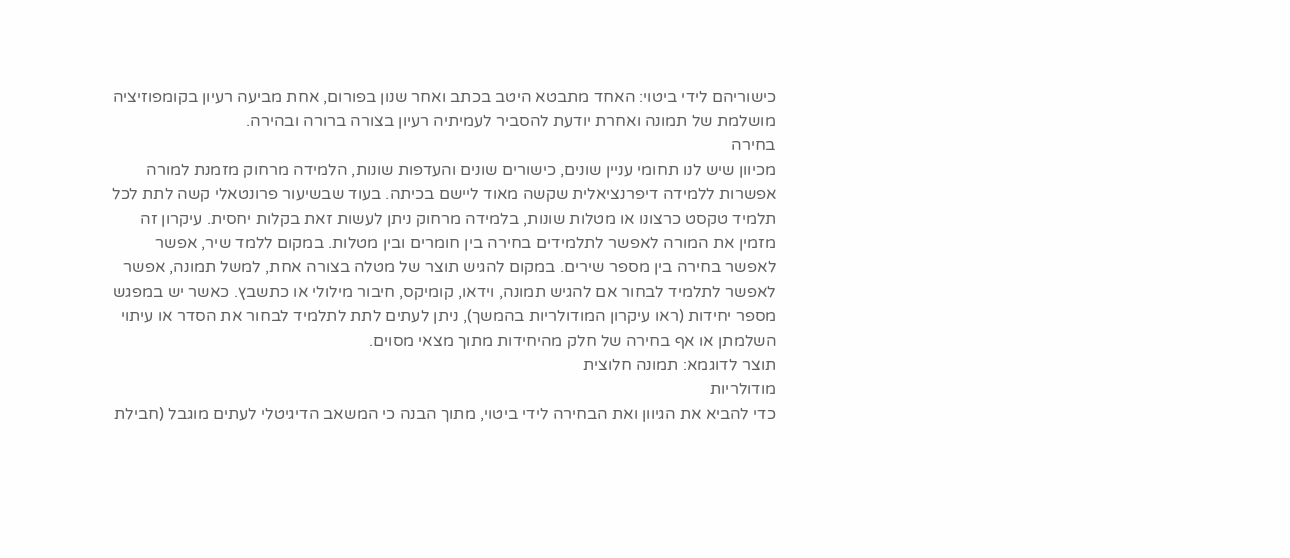כישוריהם לידי ביטוי: האחד מתבטא היטב בכתב ואחר שנון בפורום, אחת מביעה רעיון בקומפוזיציה מושלמת של תמונה ואחרת יודעת להסביר לעמיתיה רעיון בצורה ברורה ובהירה.
בחירה
מכיוון שיש לנו תחומי עניין שונים, כישורים שונים והעדפות שונות, הלמידה מרחוק מזמנת למורה אפשרות ללמידה דיפרנציאלית שקשה מאוד ליישם בכיתה. בעוד שבשיעור פרונטאלי קשה לתת לכל תלמיד טקסט כרצונו או מטלות שונות, בלמידה מרחוק ניתן לעשות זאת בקלות יחסית. עיקרון זה מזמין את המורה לאפשר לתלמידים בחירה בין חומרים ובין מטלות. במקום ללמד שיר, אפשר לאפשר בחירה בין מספר שירים. במקום להגיש תוצר של מטלה בצורה אחת, למשל תמונה, אפשר לאפשר לתלמיד לבחור אם להגיש תמונה, וידאו, קומיקס, חיבור מילולי או כתשבץ. כאשר יש במפגש מספר יחידות (ראו עיקרון המודולריות בהמשך), ניתן לעתים לתת לתלמיד לבחור את הסדר או עיתוי השלמתן או אף בחירה של חלק מהיחידות מתוך מצאי מסוים.
תוצר לדוגמא: תמונה חלוצית
מודולריות
כדי להביא את הגיוון ואת הבחירה לידי ביטוי, מתוך הבנה כי המשאב הדיגיטלי לעתים מוגבל (חבילת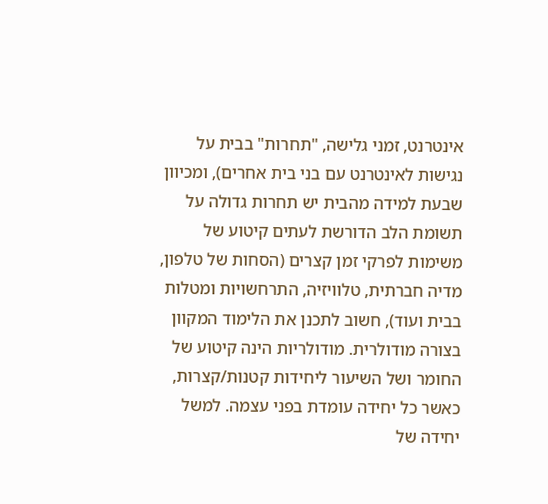אינטרנט, זמני גלישה, "תחרות" בבית על נגישות לאינטרנט עם בני בית אחרים), ומכיוון שבעת למידה מהבית יש תחרות גדולה על תשומת הלב הדורשת לעתים קיטוע של משימות לפרקי זמן קצרים (הסחות של טלפון, מדיה חברתית, טלוויזיה, התרחשויות ומטלות בבית ועוד), חשוב לתכנן את הלימוד המקוון בצורה מודולרית. מודולריות הינה קיטוע של החומר ושל השיעור ליחידות קטנות/קצרות, כאשר כל יחידה עומדת בפני עצמה. למשל יחידה של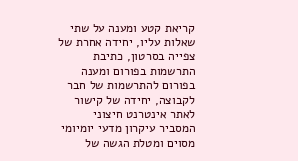קריאת קטע ומענה על שתי שאלות עליו, יחידה אחרת של צפייה בסרטון, כתיבת התרשמות בפורום ומענה בפורום להתרשמות של חבר לקבוצה, יחידה של קישור לאתר אינטרנט חיצוני המסביר עיקרון מדעי יומיומי מסוים ומטלת הגשה של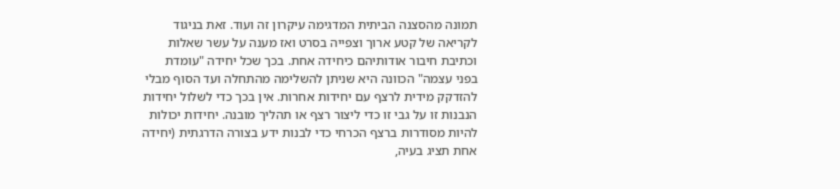תמונה מהסצנה הביתית המדגימה עיקרון זה ועוד. זאת בניגוד לקריאה של קטע ארוך וצפייה בסרט ואז מענה על עשר שאלות וכתיבת חיבור אודותיהם כיחידה אחת. בכך שכל יחידה "עומדת בפני עצמה" הכוונה היא שניתן להשלימה מהתחלה ועד הסוף מבלי להזדקק מידית לרצף עם יחידות אחרות. אין בכך כדי לשלול יחידות הנבנות זו על גבי זו כדי ליצור רצף או תהליך מובנה. יחידות יכולות להיות מסודרות ברצף הכרחי כדי לבנות ידע בצורה הדרגתית (יחידה אחת תציג בעיה,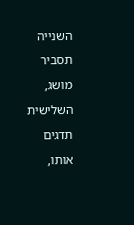השנייה תסביר מושג, השלישית תדגים אותו,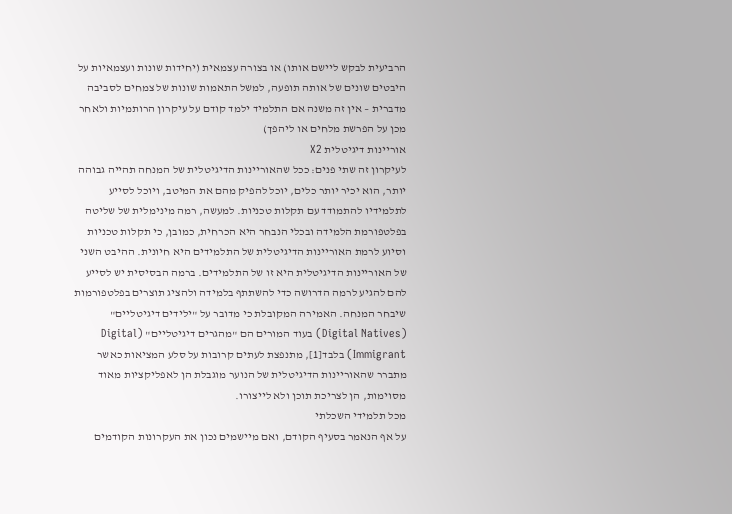הרביעית לבקש ליישם אותו) או בצורה עצמאית (יחידות שונות ועצמאיות על היבטים שונים של אותה תופעה, למשל התאמות שונות של צמחים לסביבה מדברית – אין זה משנה אם התלמיד ילמד קודם על עיקרון הרותמיות ולאחר מכן על הפרשת מלחים או ליהפך)
אוריינות דיגיטלית X2
לעיקרון זה שתי פנים: ככל שהאוריינות הדיגיטלית של המנחה תהייה גבוהה יותר, הוא יכיר יותר כלים, יוכל להפיק מהם את המיטב, ויוכל לסייע לתלמידיו להתמודד עם תקלות טכניות. למעשה, רמה מינימלית של שליטה בפלטפורמת הלמידה ובכלי הנבחר היא הכרחית, כמובן, כי תקלות טכניות וסיוע לרמת האוריינות הדיגיטלית של התלמידים היא חיונית. ההיבט השני של האוריינות הדיגיטלית היא זו של התלמידים. ברמה הבסיסית יש לסייע להם להגיע לרמה הדרושה כדי להשתתף בלמידה ולהציג תוצרים בפלטפורמות שיבחר המנחה. האמירה המקובלת כי מדובר על "ילידים דיגיטליים" (Digital Natives) בעוד המורים הם "מהגרים דיגיטליים" (Digital Immigrant) בלבד[1], מתנפצת לעתים קרובות על סלע המציאות כאשר מתברר שהאוריינות הדיגיטלית של הנוער מוגבלת הן לאפליקציות מאוד מסוימות, הן לצריכת תוכן ולא לייצורו.
מכל תלמידי השכלתי
על אף הנאמר בסעיף הקודם, ואם מיישמים נכון את העקרונות הקודמים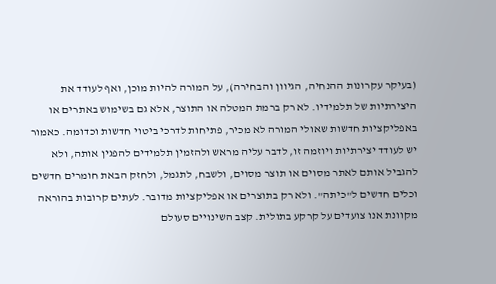(בעיקר עקרונות ההנחיה, הגיוון והבחירה), על המורה להיות מוכן, ואף לעודד את היצירתיות של תלמידיו. לא רק ברמת המטלה או התוצר, אלא גם בשימוש באתרים או באפליקציות חדשות שאולי המורה לא מכיר, פתיחות לדרכי ביטוי חדשות וכדומה. כאמור יש לעודד יצירתיות ויוזמה זו, לדבר עליה מראש ולהזמין תלמידים להפגין אותה, ולא להגביל אותם לאתר מסוים או תוצר מסוים, ולשבח, לתגמל, ולחזק הבאת חומרים חדשים וכלים חדשים ל"כיתה". ולא רק בתוצרים או אפליקציות מדובר. לעתים קרובות בהוראה מקוונת אנו צועדים על קרקע בתולית. קצב השינויים סעולם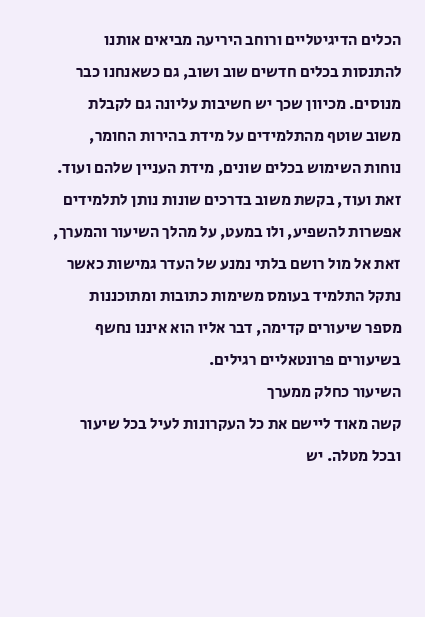הכלים הדיגיטליים ורוחב היריעה מביאים אותנו להתנסות בכלים חדשים שוב ושוב, גם כשאנחנו כבר מנוסים. מכיוון שכך יש חשיבות עליונה גם לקבלת משוב שוטף מהתלמידים על מידת בהירות החומר, נוחות השימוש בכלים שונים, מידת העניין שלהם ועוד. זאת ועוד, בקשת משוב בדרכים שונות נותן לתלמידים אפשרות להשפיע, ולו במעט, על מהלך השיעור והמערך, זאת אל מול רושם בלתי נמנע של העדר גמישות כאשר נתקל התלמיד בעומס משימות כתובות ומתוכננות מספר שיעורים קדימה, דבר אליו הוא איננו נחשף בשיעורים פרונטאליים רגילים.
השיעור כחלק ממערך
קשה מאוד ליישם את כל העקרונות לעיל בכל שיעור ובכל מטלה. יש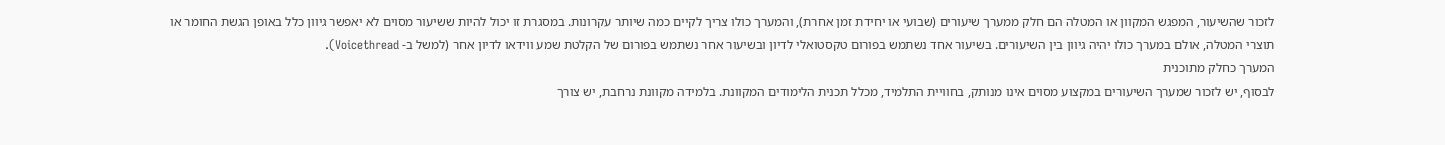לזכור שהשיעור, המפגש המקוון או המטלה הם חלק ממערך שיעורים (שבועי או יחידת זמן אחרת), והמערך כולו צריך לקיים כמה שיותר עקרונות. במסגרת זו יכול להיות ששיעור מסוים לא יאפשר גיוון כלל באופן הגשת החומר או תוצרי המטלה, אולם במערך כולו יהיה גיוון בין השיעורים. בשיעור אחד נשתמש בפורום טקסטואלי לדיון ובשיעור אחר נשתמש בפורום של הקלטת שמע ווידאו לדיון אחר (למשל ב- Voicethread).
המערך כחלק מתוכנית
לבסוף, יש לזכור שמערך השיעורים במקצוע מסוים אינו מנותק, בחוויית התלמיד, מכלל תכנית הלימודים המקוונת. בלמידה מקוונת נרחבת, יש צורך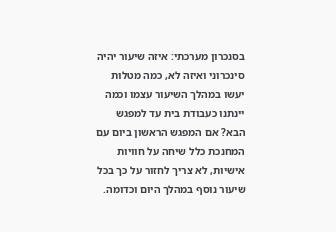בסנכרון מערכתי: איזה שיעור יהיה סינכרוני ואיזה לא, כמה מטלות יעשו במהלך השיעור עצמו וכמה יינתנו כעבודת בית עד למפגש הבא? אם המפגש הראשון ביום עם המחנכת כלל שיחה על חוויות אישיות, לא צריך לחזור על כך בכל שיעור נוסף במהלך היום וכדומה.